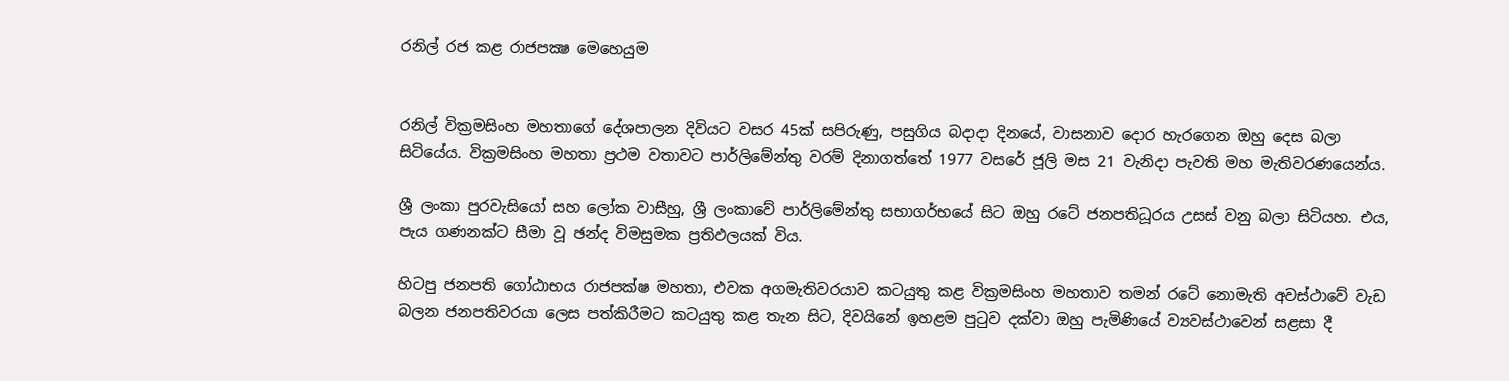රනිල් රජ කළ රාජපක්‍ෂ මෙහෙයුම


රනිල් වික්‍රමසිංහ මහතාගේ දේශපාලන දිවියට වසර 45ක් සපිරුණු, පසුගිය බදාදා දිනයේ, වාසනාව දොර හැරගෙන ඔහු දෙස බලා සිටියේය. වික්‍රමසිංහ මහතා ප්‍රථම වතාවට පාර්ලිමේන්තු වරම් දිනාගත්තේ 1977 වසරේ ජූලි මස 21 වැනිදා පැවති මහ මැතිවරණයෙන්ය.

ශ්‍රී ලංකා පුරවැසියෝ සහ ලෝක වාසීහු, ශ්‍රී ලංකාවේ පාර්ලිමේන්තු සභාගර්භයේ සිට ඔහු රටේ ජනපතිධූරය උසස් වනු බලා සිටියහ. එය, පැය ගණනක්ට සීමා වූ ඡන්ද විමසුමක ප්‍රතිඵලයක් විය.

හිටපු ජනපති ගෝඨාභය රාජපක්ෂ මහතා, එවක අගමැතිවරයාව කටයුතු කළ වික්‍රමසිංහ මහතාව තමන් රටේ නොමැති අවස්ථාවේ වැඩ බලන ජනපතිවරයා ලෙස පත්කිරීමට කටයුතු කළ තැන සිට, දිවයිනේ ඉහළම පුටුව දක්වා ඔහු පැමිණියේ ව්‍යවස්ථාවෙන් සළසා දී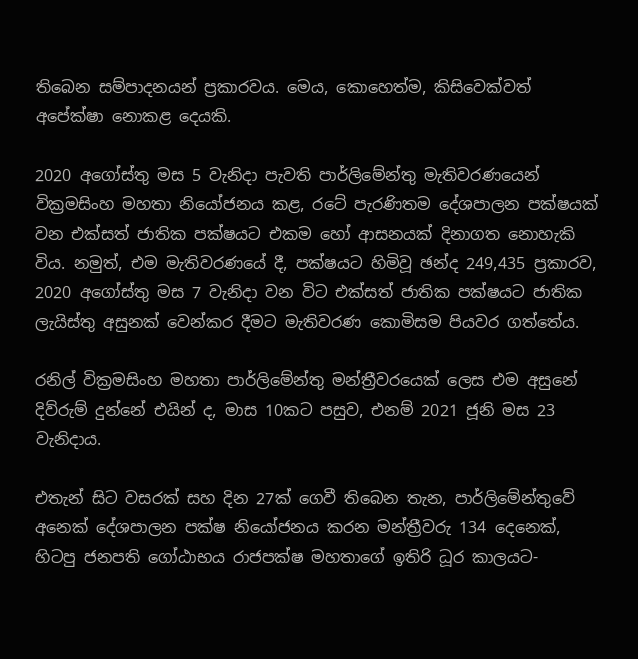තිබෙන සම්පාදනයන් ප්‍රකාරවය. මෙය, කොහෙත්ම, කිසිවෙක්වත් අපේක්ෂා නොකළ දෙයකි.

2020 අගෝස්තු මස 5 වැනිදා පැවති පාර්ලිමේන්තු මැතිවරණයෙන් වික්‍රමසිංහ මහතා නියෝජනය කළ, රටේ පැරණිතම දේශපාලන පක්ෂයක් වන එක්සත් ජාතික පක්ෂයට එකම හෝ ආසනයක් දිනාගත නොහැකි විය. නමුත්, එම මැතිවරණයේ දී, පක්ෂයට හිමිවූ ඡන්ද 249,435 ප්‍රකාරව, 2020 අගෝස්තු මස 7 වැනිදා වන විට එක්සත් ජාතික පක්ෂයට ජාතික ලැයිස්තු අසුනක් වෙන්කර දීමට මැතිවරණ කොමිසම පියවර ගත්තේය.

රනිල් වික්‍රමසිංහ මහතා පාර්ලිමේන්තු මන්ත්‍රීවරයෙක් ලෙස එම අසුනේ දිව්රුම් දුන්නේ එයින් ද, මාස 10කට පසුව, එනම් 2021 ජූනි මස 23 වැනිදාය.

එතැන් සිට වසරක් සහ දින 27ක් ගෙවී තිබෙන තැන, පාර්ලිමේන්තුවේ අනෙක් දේශපාලන පක්ෂ නියෝජනය කරන මන්ත්‍රීවරු 134 දෙනෙක්, හිටපු ජනපති ගෝඨාභය රාජපක්ෂ මහතාගේ ඉතිරි ධූර කාලයට-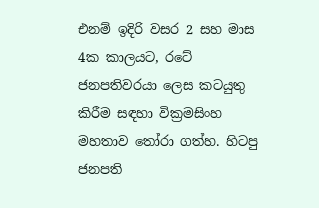එනම් ඉදිරි වසර 2 සහ මාස 4ක කාලයට, රටේ ජනපතිවරයා ලෙස කටයුතු කිරීම සඳහා වික්‍රමසිංහ මහතාව තෝරා ගත්හ. හිටපු ජනපති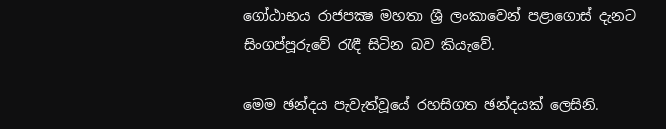ගෝඨාභය රාජපක්‍ෂ මහතා ශ්‍රී ලංකාවෙන් පළාගොස් දැනට සිංගප්පූරුවේ රැඳී සිටින බව කියැවේ.

මෙම ඡන්දය පැවැත්වූයේ රහසිගත ඡන්දයක් ලෙසිනි.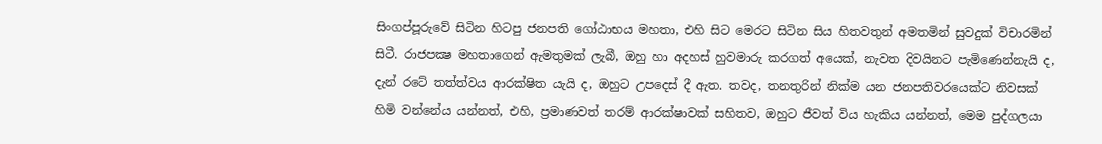සිංගප්පූරුවේ සිටින හිටපු ජනපති ගෝඨාභය මහතා, එහි සිට මෙරට සිටින සිය හිතවතුන් අමතමින් සුවදුක් විචාරමින් සිටී. රාජපක්‍ෂ මහතාගෙන් ඇමතුමක් ලැබී, ඔහු හා අදහස් හුවමාරු කරගත් අයෙක්, නැවත දිවයිනට පැමිණෙන්නැයි ද, දැන් රටේ තත්ත්වය ආරක්ෂිත යැයි ද, ඔහුට උපදෙස් දී ඇත. තවද, තනතුරින් නික්ම යන ජනපතිවරයෙක්ට නිවසක් හිමි වන්නේය යන්නත්, එහි, ප්‍රමාණවත් තරම් ආරක්ෂාවක් සහිතව, ඔහුට ජීවත් විය හැකිය යන්නත්, මෙම පුද්ගලයා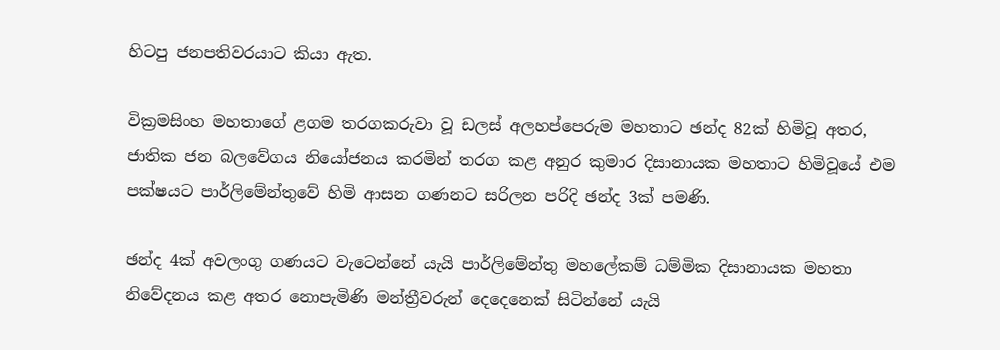හිටපු ජනපතිවරයාට කියා ඇත.

වික්‍රමසිංහ මහතාගේ ළගම තරගකරුවා වූ ඩලස් අලහප්පෙරුම මහතාට ඡන්ද 82ක් හිමිවූ අතර, ජාතික ජන බලවේගය නියෝජනය කරමින් තරග කළ අනුර කුමාර දිසානායක මහතාට හිමිවූයේ එම පක්ෂයට පාර්ලිමේන්තුවේ හිමි ආසන ගණනට සරිලන පරිදි ඡන්ද 3ක් පමණි.

ඡන්ද 4ක් අවලංගු ගණයට වැටෙන්නේ යැයි පාර්ලිමේන්තු මහලේකම් ධම්මික දිසානායක මහතා නිවේදනය කළ අතර නොපැමිණි මන්ත්‍රීවරුන් දෙදෙනෙක් සිටින්නේ යැයි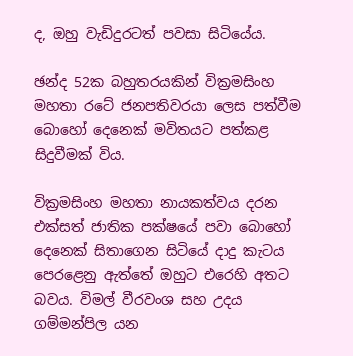ද, ඔහු වැඩිදුරටත් පවසා සිටියේය.

ඡන්ද 52ක බහුතරයකින් වික්‍රමසිංහ මහතා රටේ ජනපතිවරයා ලෙස පත්වීම බොහෝ දෙනෙක් මවිතයට පත්කළ සිදුවීමක් විය.

වික්‍රමසිංහ මහතා නායකත්වය දරන එක්සත් ජාතික පක්ෂයේ පවා බොහෝ දෙනෙක් සිතාගෙන සිටියේ දාදු කැටය පෙරළෙනු ඇත්තේ ඔහුට එරෙහි අතට බවය. විමල් වීරවංශ සහ උදය ගම්මන්පිල යන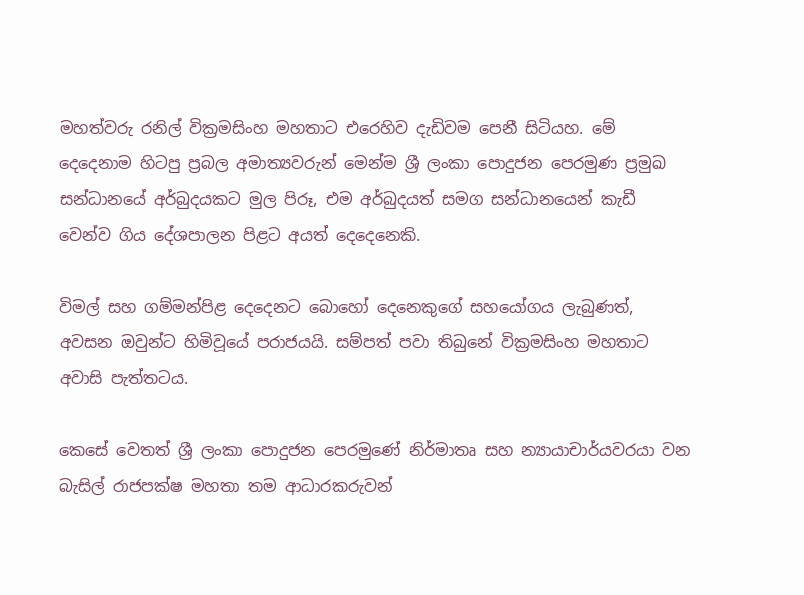මහත්වරු රනිල් වික්‍රමසිංහ මහතාට එරෙහිව දැඩිවම පෙනී සිටියහ. මේ දෙදෙනාම හිටපු ප්‍රබල අමාත්‍යවරුන් මෙන්ම ශ්‍රී ලංකා පොදුජන පෙරමුණ ප්‍රමුඛ සන්ධානයේ අර්බුදයකට මුල පිරූ, එම අර්බුදයත් සමග සන්ධානයෙන් කැඩී වෙන්ව ගිය දේශපාලන පිළට අයත් දෙදෙනෙකි.

විමල් සහ ගම්මන්පිළ දෙදෙනට බොහෝ දෙනෙකුගේ සහයෝගය ලැබුණත්, අවසන ඔවුන්ට හිමිවූයේ පරාජයයි. සම්පත් පවා තිබුනේ වික්‍රමසිංහ මහතාට අවාසි පැත්තටය.

කෙසේ වෙතත් ශ්‍රී ලංකා පොදුජන පෙරමුණේ නිර්මාතෘ සහ න්‍යායාචාර්යවරයා වන බැසිල් රාජපක්ෂ මහතා තම ආධාරකරුවන්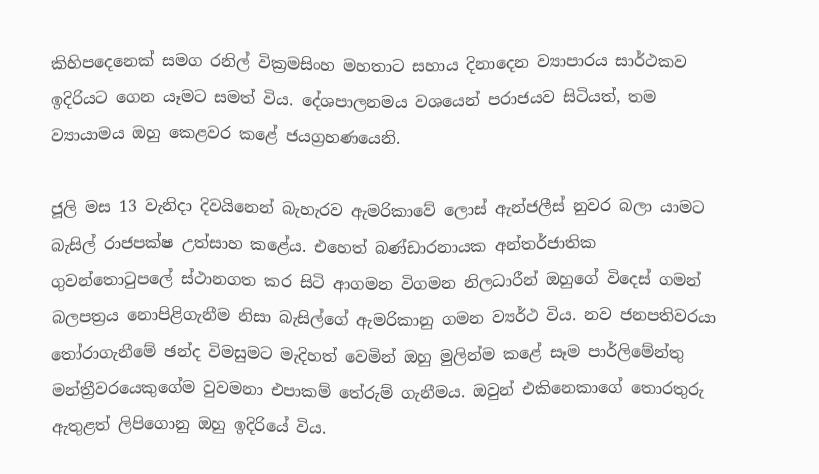කිහිපදෙනෙක් සමග රනිල් වික්‍රමසිංහ මහතාට සහාය දිනාදෙන ව්‍යාපාරය සාර්ථකව ඉදිරියට ගෙන යෑමට සමත් විය. දේශපාලනමය වශයෙන් පරාජයව සිටියත්, තම ව්‍යායාමය ඔහු කෙළවර කළේ ජයග්‍රහණයෙනි.

ජූලි මස 13 වැනිදා දිවයිනෙන් බැහැරව ඇමරිකාවේ ලොස් ඇන්ජලීස් නුවර බලා යාමට බැසිල් රාජපක්ෂ උත්සාහ කළේය. එහෙත් බණ්ඩාරනායක අන්තර්ජාතික ගුවන්තොටුපලේ ස්ථානගත කර සිටි ආගමන විගමන නිලධාරීන් ඔහුගේ විදෙස් ගමන් බලපත්‍රය නොපිළිගැනීම නිසා බැසිල්ගේ ඇමරිකානු ගමන ව්‍යර්ථ විය. නව ජනපතිවරයා තෝරාගැනීමේ ඡන්ද විමසුමට මැදිහත් වෙමින් ඔහු මුලින්ම කළේ සෑම පාර්ලිමේන්තු මන්ත්‍රීවරයෙකුගේම වුවමනා එපාකම් තේරුම් ගැනීමය. ඔවුන් එකිනෙකාගේ තොරතුරු ඇතුළත් ලිපිගොනු ඔහු ඉදිරියේ විය.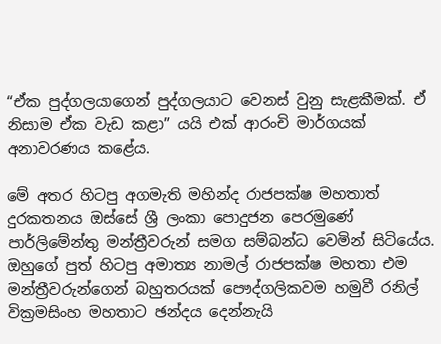“ඒක පුද්ගලයාගෙන් පුද්ගලයාට වෙනස් වුනු සැළකීමක්. ඒ නිසාම ඒක වැඩ කළා” යයි එක් ආරංචි මාර්ගයක් අනාවරණය කළේය.

මේ අතර හිටපු අගමැති මහින්ද රාජපක්ෂ මහතාත් දුරකතනය ඔස්සේ ශ්‍රී ලංකා පොදුජන පෙරමුණේ පාර්ලිමේන්තු මන්ත්‍රීවරුන් සමග සම්බන්ධ වෙමින් සිටියේය. ඔහුගේ පුත් හිටපු අමාත්‍ය නාමල් රාජපක්ෂ මහතා එම මන්ත්‍රීවරුන්ගෙන් බහුතරයක් පෞද්ගලිකවම හමුවී රනිල් වික්‍රමසිංහ මහතාට ඡන්දය දෙන්නැයි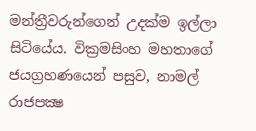මන්ත්‍රීවරුන්ගෙන් උදක්ම ඉල්ලා සිටියේය. වික්‍රමසිංහ මහතාගේ ජයග්‍රහණයෙන් පසුව, නාමල් රාජපක්‍ෂ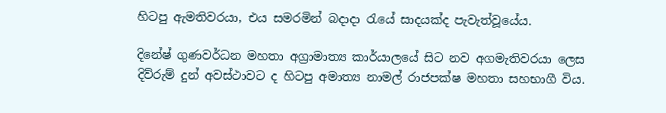හිටපු ඇමතිවරයා, එය සමරමින් බදාදා රැයේ සාදයක්ද පැවැත්වූයේය.

දිනේෂ් ගුණවර්ධන මහතා අග්‍රාමාත්‍ය කාර්යාලයේ සිට නව අගමැතිවරයා ලෙස දිව්රුම් දුන් අවස්ථාවට ද හිටපු අමාත්‍ය නාමල් රාජපක්ෂ මහතා සහභාගී විය.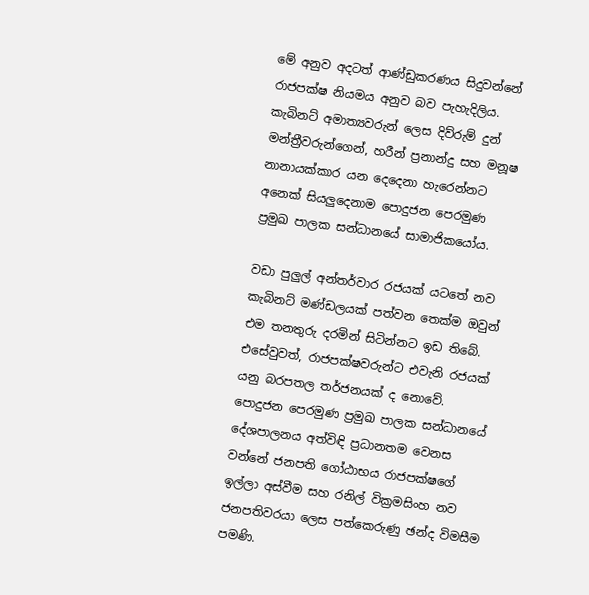මේ අනුව අදටත් ආණ්ඩුකරණය සිදුවන්නේ රාජපක්ෂ නියමය අනුව බව පැහැදිලිය.  කැබිනට් අමාත්‍යවරුන් ලෙස දිව්රුම් දුන් මන්ත්‍රීවරුන්ගෙන්, හරීන් ප්‍රනාන්දු සහ මනූෂ නානායක්කාර යන දෙදෙනා හැරෙන්නට අනෙක් සියලුදෙනාම පොදුජන පෙරමුණ ප්‍රමුඛ පාලක සන්ධානයේ සාමාජිකයෝය.

වඩා පුලුල් අන්තර්වාර රජයක් යටතේ නව කැබිනට් මණ්ඩලයක් පත්වන තෙක්ම ඔවුන් එම තනතුරු දරමින් සිටින්නට ඉඩ තිබේ. එසේවුවත්, රාජපක්ෂවරුන්ට එවැනි රජයක් යනු බරපතල තර්ජනයක් ද නොවේ. පොදුජන පෙරමුණ ප්‍රමුඛ පාලක සන්ධානයේ දේශපාලනය අත්විඳි ප්‍රධානතම වෙනස වන්නේ ජනපති ගෝඨාභය රාජපක්ෂගේ ඉල්ලා අස්වීම සහ රනිල් වික්‍රමසිංහ නව ජනපතිවරයා ලෙස පත්කෙරුණු ඡන්ද විමසීම පමණි.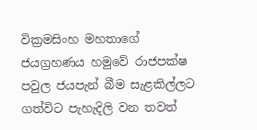වික්‍රමසිංහ මහතාගේ ජයග්‍රහණය හමුවේ රාජපක්ෂ පවුල ජයපැන් බීම සැළකිල්ලට ගත්විට පැහැදිලි වන තවත්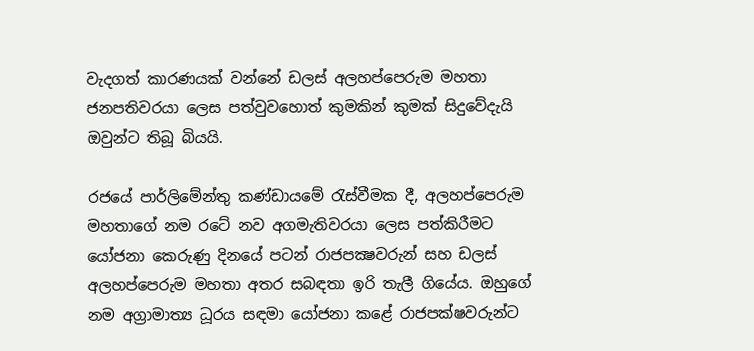වැදගත් කාරණයක් වන්නේ ඩලස් අලහප්පෙරුම මහතා ජනපතිවරයා ලෙස පත්වුවහොත් කුමකින් කුමක් සිදුවේදැයි ඔවුන්ට තිබූ බියයි.

රජයේ පාර්ලිමේන්තු කණ්ඩායමේ රැස්වීමක දී, අලහප්පෙරුම මහතාගේ නම රටේ නව අගමැතිවරයා ලෙස පත්කිරීමට යෝජනා කෙරුණු දිනයේ පටන් රාජපක්‍ෂවරුන් සහ ඩලස් අලහප්පෙරුම මහතා අතර සබඳතා ඉරි තැලී ගියේය. ඔහුගේ නම අග්‍රාමාත්‍ය ධූරය සඳමා යෝජනා කළේ රාජපක්ෂවරුන්ට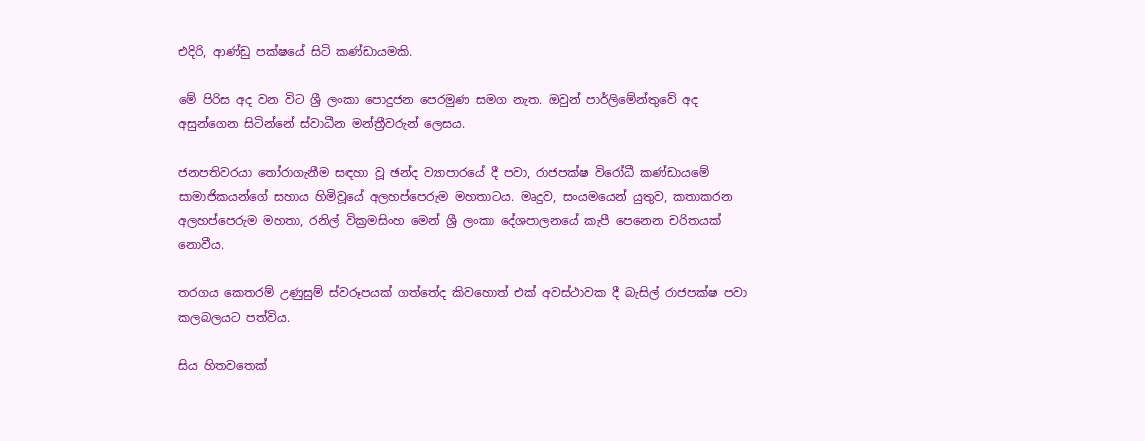එදිරි, ආණ්ඩු පක්ෂයේ සිටි කණ්ඩායමකි.

මේ පිරිස අද වන විට ශ්‍රී ලංකා පොදුජන පෙරමුණ සමග නැත. ඔවුන් පාර්ලිමේන්තුවේ අද අසුන්ගෙන සිටින්නේ ස්වාධීන මන්ත්‍රීවරුන් ලෙසය.

ජනපතිවරයා තෝරාගැනීම සඳහා වූ ඡන්ද ව්‍යාපාරයේ දී පවා, රාජපක්ෂ විරෝධී කණ්ඩායමේ සාමාජිකයන්ගේ සහාය හිමිවූයේ අලහප්පෙරුම මහතාටය. මෘදුව, සංයමයෙන් යුතුව, කතාකරන අලහප්පෙරුම මහතා, රනිල් වික්‍රමසිංහ මෙන් ශ්‍රී ලංකා දේශපාලනයේ කැපී පෙනෙන චරිතයක් නොවීය.

තරගය කෙතරම් උණුසුම් ස්වරූපයක් ගත්තේද කිවහොත් එක් අවස්ථාවක දී බැසිල් රාජපක්ෂ පවා කලබලයට පත්විය.

සිය හිතවතෙක්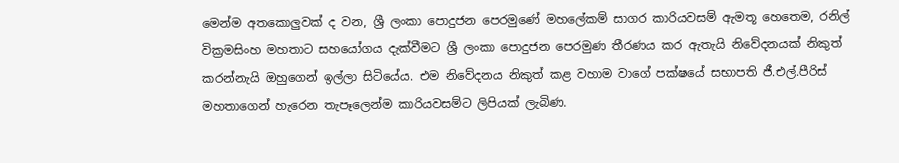මෙන්ම අතකොලුවක් ද වන, ශ්‍රී ලංකා පොදුජන පෙරමුණේ මහලේකම් සාගර කාරියවසම් ඇමතූ හෙතෙම, රනිල් වික්‍රමසිංහ මහතාට සහයෝගය දැක්වීමට ශ්‍රී ලංකා පොදුජන පෙරමුණ තීරණය කර ඇතැයි නිවේදනයක් නිකුත් කරන්නැයි ඔහුගෙන් ඉල්ලා සිටියේය. එම නිවේදනය නිකුත් කළ වහාම වාගේ පක්ෂයේ සභාපති ජී.එල්.පීරිස් මහතාගෙන් හැරෙන තැපෑලෙන්ම කාරියවසම්ට ලිපියක් ලැබිණ.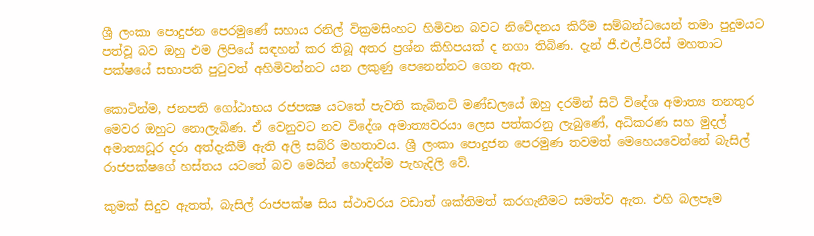ශ්‍රී ලංකා පොදුජන පෙරමුණේ සහාය රනිල් වික්‍රමසිංහට හිමිවන බවට නිවේදනය කිරීම සම්බන්ධයෙන් තමා පුදුමයට පත්වූ බව ඔහු එම ලිපියේ සඳහන් කර තිබූ අතර ප්‍රශ්න කිහිපයක් ද නගා තිබිණ. දැන් ජී.එල්.පීරිස් මහතාට පක්ෂයේ සභාපති පුටුවත් අහිමිවන්නට යන ලකුණු පෙනෙන්නට ගෙන ඇත.

කොටින්ම, ජනපති ගෝඨාභය රජපක්‍ෂ යටතේ පැවති කැබිනට් මණ්ඩලයේ ඔහු දරමින් සිටි විදේශ අමාත්‍ය තනතුර මෙවර ඔහුට නොලැබිණ. ඒ වෙනුවට නව විදේශ අමාත්‍යවරයා ලෙස පත්කරනු ලැබුණේ, අධිකරණ සහ මුදල් අමාත්‍යධූර දරා අත්දැකීම් ඇති අලි සබ්රි මහතාවය. ශ්‍රී ලංකා පොදුජන පෙරමුණ තවමත් මෙහෙයවෙන්නේ බැසිල් රාජපක්ෂගේ හස්තය යටතේ බව මෙයින් හොඳින්ම පැහැදිලි වේ.

කුමක් සිදුව ඇතත්, බැසිල් රාජපක්ෂ සිය ස්ථාවරය වඩාත් ශක්තිමත් කරගැනීමට සමත්ව ඇත. එහි බලපෑම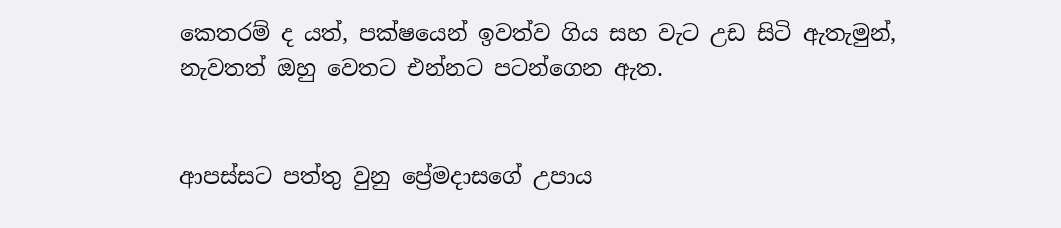කෙතරම් ද යත්, පක්ෂයෙන් ඉවත්ව ගිය සහ වැට උඩ සිටි ඇතැමුන්, නැවතත් ඔහු වෙතට එන්නට පටන්ගෙන ඇත.


ආපස්සට පත්තු වුනු ප්‍රේමදාසගේ උපාය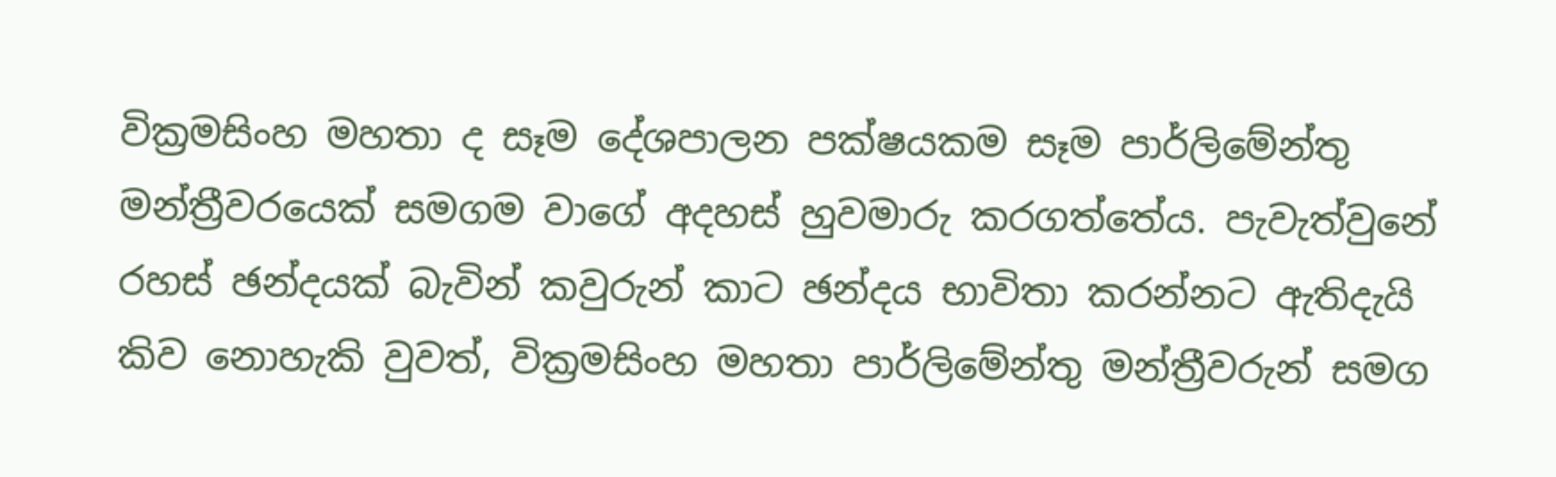වික්‍රමසිංහ මහතා ද සෑම දේශපාලන පක්ෂයකම සෑම පාර්ලිමේන්තු මන්ත්‍රීවරයෙක් සමගම වාගේ අදහස් හුවමාරු කරගත්තේය. පැවැත්වුනේ රහස් ඡන්දයක් බැවින් කවුරුන් කාට ඡන්දය භාවිතා කරන්නට ඇතිදැයි කිව නොහැකි වුවත්, වික්‍රමසිංහ මහතා පාර්ලිමේන්තු මන්ත්‍රීවරුන් සමග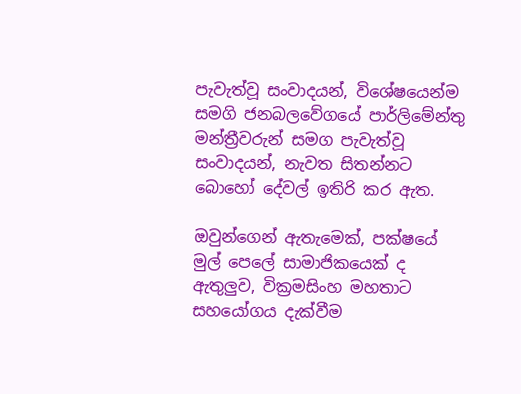පැවැත්වූ සංවාදයන්, විශේෂයෙන්ම සමගි ජනබලවේගයේ පාර්ලිමේන්තු මන්ත්‍රීවරුන් සමග පැවැත්වූ සංවාදයන්, නැවත සිතන්නට බොහෝ දේවල් ඉතිරි කර ඇත.

ඔවුන්ගෙන් ඇතැමෙක්, පක්ෂයේ මුල් පෙලේ සාමාජිකයෙක් ද ඇතුලුව, වික්‍රමසිංහ මහතාට සහයෝගය දැක්වීම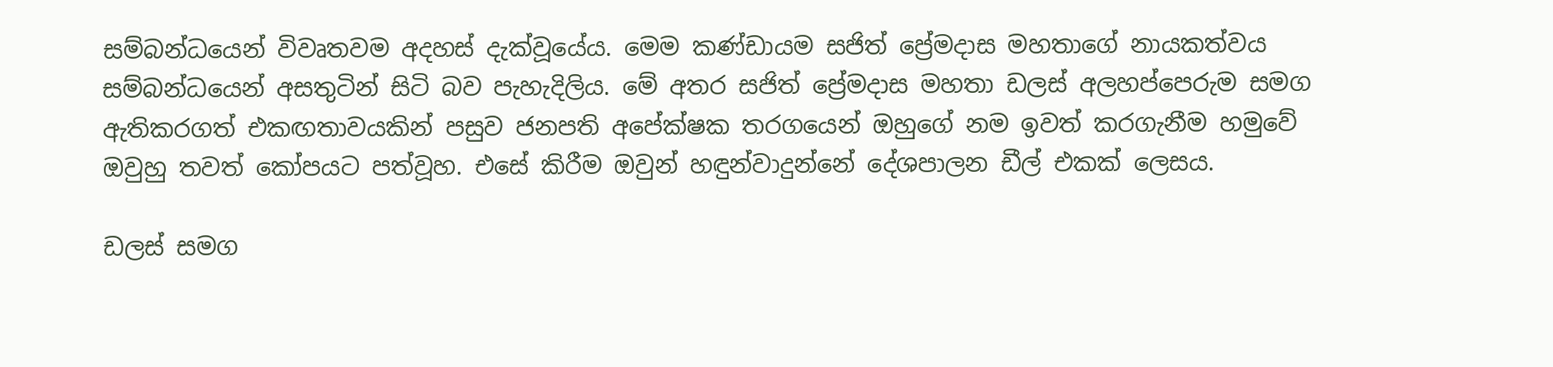සම්බන්ධයෙන් විවෘතවම අදහස් දැක්වූයේය. මෙම කණ්ඩායම සජිත් ප්‍රේමදාස මහතාගේ නායකත්වය සම්බන්ධයෙන් අසතුටින් සිටි බව පැහැදිලිය. මේ අතර සජිත් ප්‍රේමදාස මහතා ඩලස් අලහප්පෙරුම සමග ඇතිකරගත් එකඟතාවයකින් පසුව ජනපති අපේක්ෂක තරගයෙන් ඔහුගේ නම ඉවත් කරගැනීම හමුවේ ඔවුහු තවත් කෝපයට පත්වූහ. එසේ කිරීම ඔවුන් හඳුන්වාදුන්නේ දේශපාලන ඩීල් එකක් ලෙසය.

ඩලස් සමග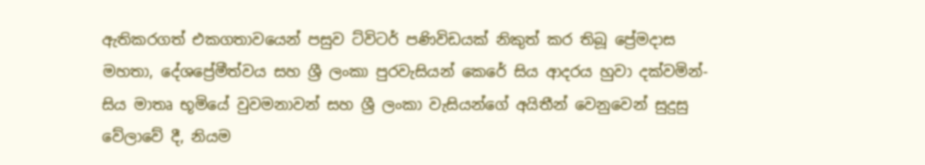ඇතිකරගත් එකගතාවයෙන් පසුව ට්විටර් පණිවිඩයක් නිකුත් කර තිබූ ප්‍රේමදාස මහතා, දේශප්‍රේමීත්වය සහ ශ්‍රී ලංකා පුරවැසියන් කෙරේ සිය ආදරය හුවා දක්වමින්- සිය මාතෘ භූමියේ වුවමනාවන් සහ ශ්‍රී ලංකා වැසියන්ගේ අයිතීන් වෙනුවෙන් සුදුසු වේලාවේ දී, නියම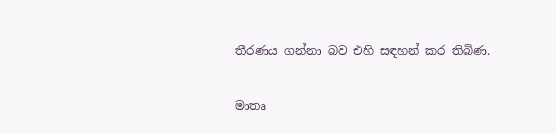තීරණය ගන්නා බව එහි සඳහන් කර තිබිණ.

මාතෘ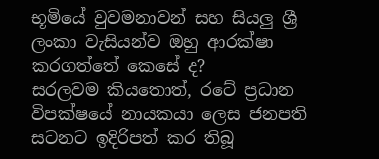භූමියේ වුවමනාවන් සහ සියලු ශ්‍රී ලංකා වැසියන්ව ඔහු ආරක්ෂා කරගත්තේ කෙසේ ද?
සරලවම කියතොත්, රටේ ප්‍රධාන විපක්ෂයේ නායකයා ලෙස ජනපති සටනට ඉදිරිපත් කර තිබූ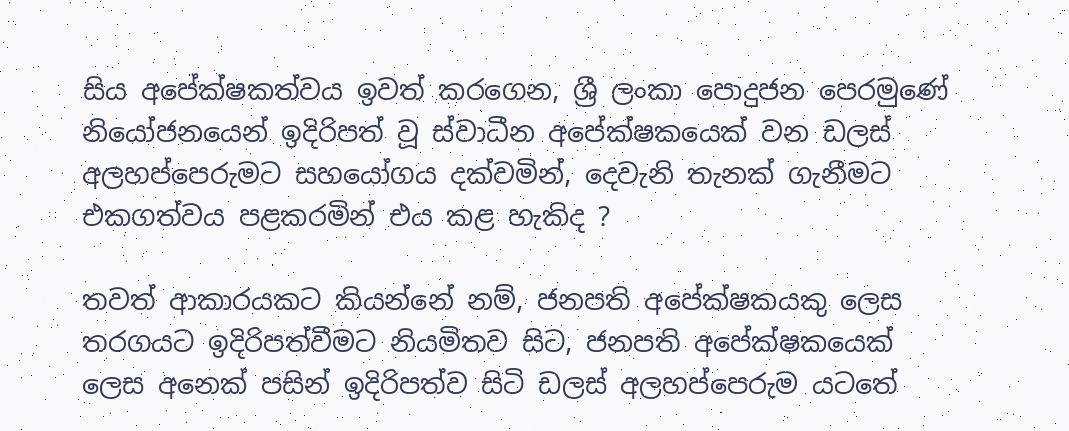සිය අපේක්ෂකත්වය ඉවත් කරගෙන, ශ්‍රී ලංකා පොදුජන පෙරමුණේ නියෝජනයෙන් ඉදිරිපත් වූ ස්වාධීන අපේක්ෂකයෙක් වන ඩලස් අලහප්පෙරුමට සහයෝගය දක්වමින්, දෙවැනි තැනක් ගැනීමට එකගත්වය පළකරමින් එය කළ හැකිද ?

තවත් ආකාරයකට කියන්නේ නම්, ජනපති අපේක්ෂකයකු ලෙස තරගයට ඉදිරිපත්වීමට නියමිතව සිට, ජනපති අපේක්ෂකයෙක් ලෙස අනෙක් පසින් ඉදිරිපත්ව සිටි ඩලස් අලහප්පෙරුම යටතේ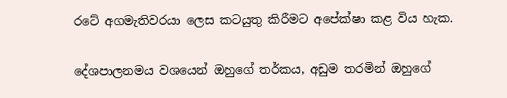රටේ අගමැතිවරයා ලෙස කටයුතු කිරීමට අපේක්ෂා කළ විය හැක.

දේශපාලනමය වශයෙන් ඔහුගේ තර්කය, අඩුම තරමින් ඔහුගේ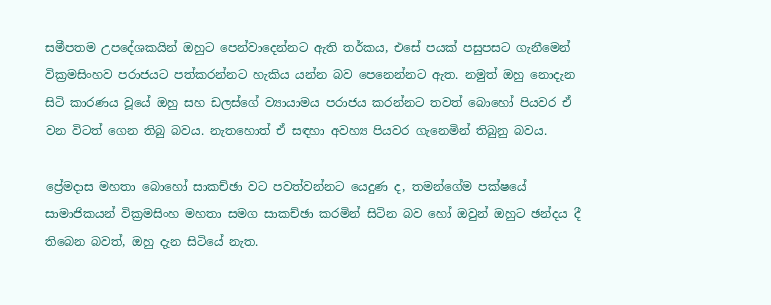සමීපතම උපදේශකයින් ඔහුට පෙන්වාදෙන්නට ඇති තර්කය, එසේ පයක් පසුපසට ගැනීමෙන් වික්‍රමසිංහව පරාජයට පත්කරන්නට හැකිය යන්න බව පෙනෙන්නට ඇත. නමුත් ඔහු නොදැන සිටි කාරණය වූයේ ඔහු සහ ඩලස්ගේ ව්‍යායාමය පරාජය කරන්නට තවත් බොහෝ පියවර ඒ වන විටත් ගෙන තිබු බවය. නැතහොත් ඒ සඳහා අවහ්‍ය පියවර ගැනෙමින් තිබුනු බවය.

ප්‍රේමදාස මහතා බොහෝ සාකච්ඡා වට පවත්වන්නට යෙදුණ ද, තමන්ගේම පක්ෂයේ සාමාජිකයන් වික්‍රමසිංහ මහතා සමග සාකච්ඡා කරමින් සිටින බව හෝ ඔවුන් ඔහුට ඡන්දය දී තිබෙන බවත්, ඔහු දැන සිටියේ නැත.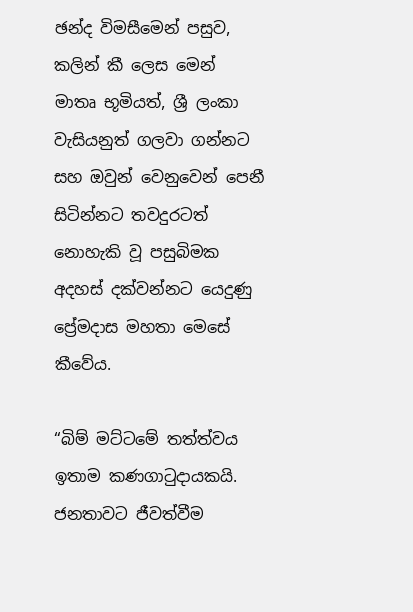ඡන්ද විමසීමෙන් පසුව, කලින් කී ලෙස මෙන් මාතෘ භූමියත්, ශ්‍රී ලංකා වැසියනුත් ගලවා ගන්නට සහ ඔවුන් වෙනුවෙන් පෙනී සිටින්නට තවදුරටත් නොහැකි වූ පසුබිමක අදහස් දක්වන්නට යෙදුණු ප්‍රේමදාස මහතා මෙසේ කීවේය.

“බිම් මට්ටමේ තත්ත්වය ඉතාම කණගාටුදායකයි. ජනතාවට ජීවත්වීම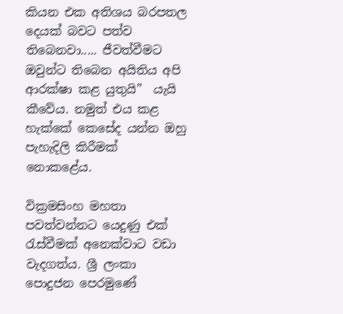කියන එක අතිශය බරපතල දෙයක් බවට පත්ව තිබෙනවා..... ජීවත්වීමට ඔවුන්ට තිබෙන අයිතිය අපි ආරක්ෂා කළ යුතුයි”  යැයි කීවේය. නමුත් එය කළ හැක්කේ කෙසේද යන්න ඔහු පැහැදිලි කිරීමක් නොකළේය.

වික්‍රමසිංහ මහතා පවත්වන්නට යෙදුණු එක් රැස්වීමක් අනෙක්වාට වඩා වැදගත්ය. ශ්‍රී ලංකා පොදුජන පෙරමුණේ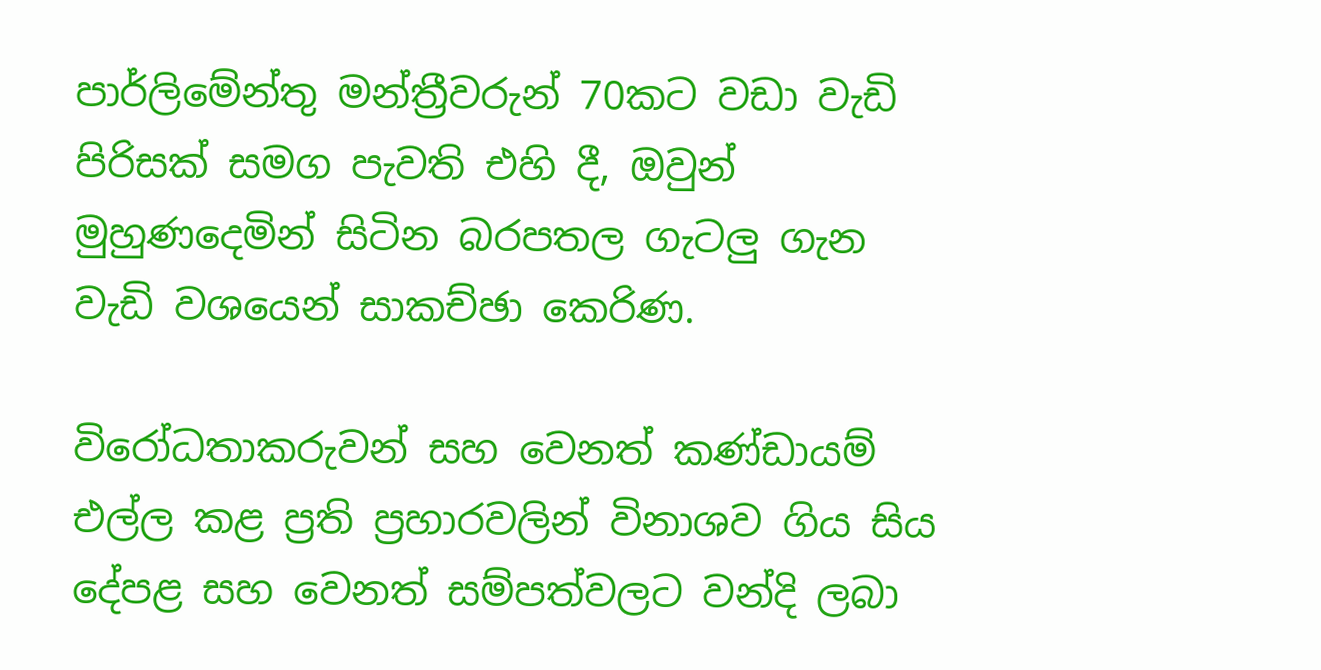පාර්ලිමේන්තු මන්ත්‍රීවරුන් 70කට වඩා වැඩි පිරිසක් සමග පැවති එහි දී, ඔවුන් මුහුණදෙමින් සිටින බරපතල ගැටලු ගැන වැඩි වශයෙන් සාකච්ඡා කෙරිණ.

විරෝධතාකරුවන් සහ වෙනත් කණ්ඩායම් එල්ල කළ ප්‍රති ප්‍රහාරවලින් විනාශව ගිය සිය දේපළ සහ වෙනත් සම්පත්වලට වන්දි ලබා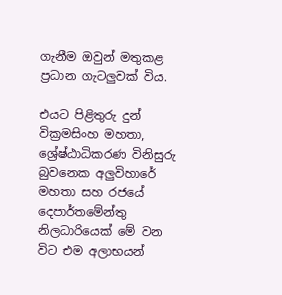ගැනීම ඔවුන් මතුකළ ප්‍රධාන ගැටලුවක් විය.

එයට පිළිතුරු දුන් වික්‍රමසිංහ මහතා, ශ්‍රේෂ්ඨාධිකරණ විනිසුරු බුවනෙක අලුවිහාරේ මහතා සහ රජයේ දෙපාර්තමේන්තු නිලධාරියෙක් මේ වන විට එම අලාභයන්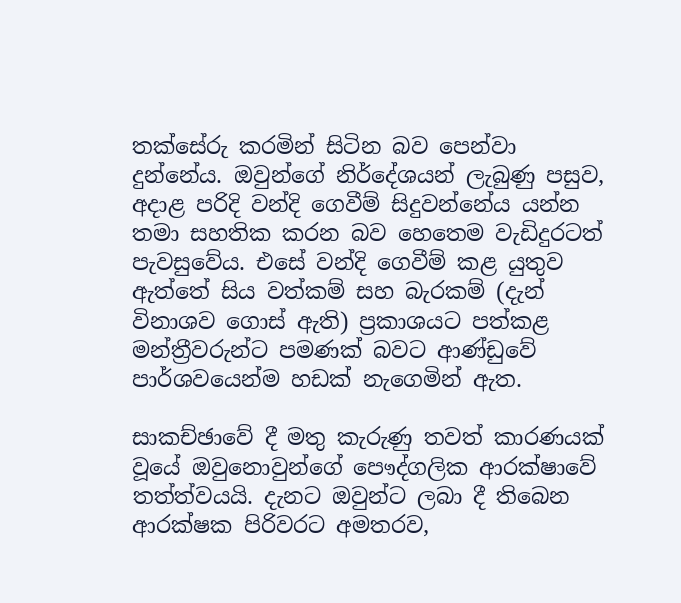තක්සේරු කරමින් සිටින බව පෙන්වා දුන්නේය. ඔවුන්ගේ නිර්දේශයන් ලැබුණු පසුව, අදාළ පරිදි වන්දි ගෙවීම් සිදුවන්නේය යන්න තමා සහතික කරන බව හෙතෙම වැඩිදුරටත් පැවසුවේය. එසේ වන්දි ගෙවීම් කළ යුතුව ඇත්තේ සිය වත්කම් සහ බැරකම් (දැන් විනාශව ගොස් ඇති) ප්‍රකාශයට පත්කළ මන්ත්‍රීවරුන්ට පමණක් බවට ආණ්ඩුවේ පාර්ශවයෙන්ම හඩක් නැගෙමින් ඇත.

සාකච්ඡාවේ දී මතු කැරුණු තවත් කාරණයක් වූයේ ඔවුනොවුන්ගේ පෞද්ගලික ආරක්ෂාවේ තත්ත්වයයි. දැනට ඔවුන්ට ලබා දී තිබෙන ආරක්ෂක පිරිවරට අමතරව,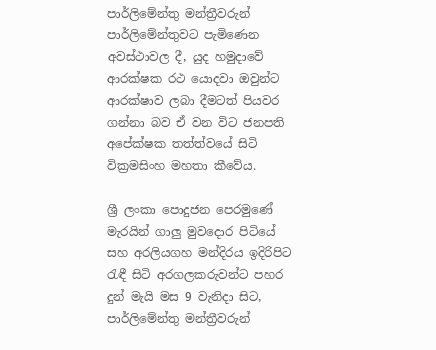පාර්ලිමේන්තු මන්ත්‍රීවරුන් පාර්ලිමේන්තුවට පැමිණෙන අවස්ථාවල දී, යුද හමුදාවේ ආරක්ෂක රථ යොදවා ඔවුන්ට ආරක්ෂාව ලබා දීමටත් පියවර ගන්නා බව ඒ වන විට ජනපති අපේක්ෂක තත්ත්වයේ සිටි වික්‍රමසිංහ මහතා කීවේය.

ශ්‍රී ලංකා පොදුජන පෙරමුණේ මැරයින් ගාලු මුවදොර පිටියේ සහ අරලියගහ මන්දිරය ඉදිරිපිට රැඳී සිටි අරගලකරුවන්ට පහර දුන් මැයි මස 9 වැනිදා සිට, පාර්ලිමේන්තු මන්ත්‍රීවරුන්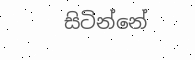සිටින්නේ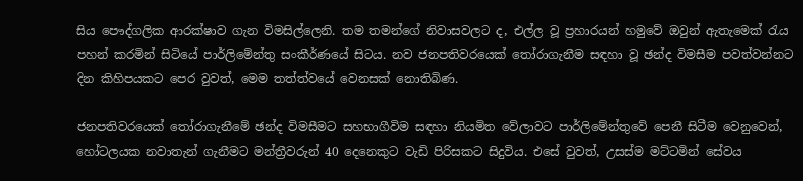සිය පෞද්ගලික ආරක්ෂාව ගැන විමසිල්ලෙනි. තම තමන්ගේ නිවාසවලට ද, එල්ල වූ ප්‍රහාරයන් හමුවේ ඔවුන් ඇතැමෙක් රැය පහන් කරමින් සිටියේ පාර්ලිමේන්තු සංකීර්ණයේ සිටය. නව ජනපතිවරයෙක් තෝරාගැනීම සඳහා වූ ඡන්ද විමසීම පවත්වන්නට දින කිහිපයකට පෙර වුවත්, මෙම තත්ත්වයේ වෙනසක් නොතිබිණ.

ජනපතිවරයෙක් තෝරාගැනීමේ ඡන්ද විමසීමට සහභාගීවිම සඳහා නියමිත වේලාවට පාර්ලිමේන්තුවේ පෙනී සිටීම වෙනුවෙන්, හෝටලයක නවාතැන් ගැනීමට මන්ත්‍රීවරුන් 40 දෙනෙකුට වැඩි පිරිසකට සිදුවිය. එසේ වුවත්, උසස්ම මට්ටමින් සේවය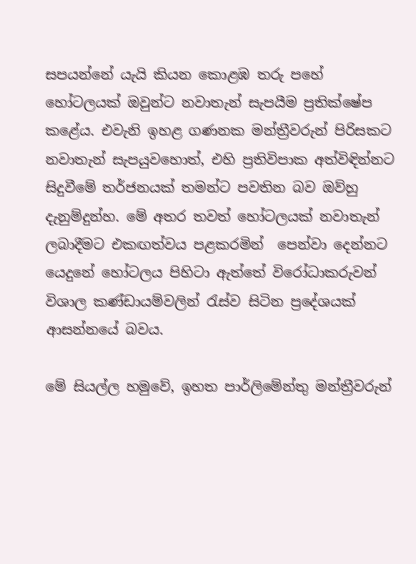සපයන්නේ යැයි කියන කොළඹ තරු පහේ හෝටලයක් ඔවුන්ට නවාතැන් සැපයීම ප්‍රතික්ෂේප කළේය. එවැනි ඉහළ ගණනක මන්ත්‍රීවරුන් පිරිසකට නවාතැන් සැපයුවහොත්, එහි ප්‍රතිවිපාක අත්විඳින්නට සිදුවීමේ තර්ජනයක් තමන්ට පවතින බව ඔව්හු දැනුම්දුන්හ. මේ අතර තවත් හෝටලයක් නවාතැන් ලබාදීමට එකඟත්වය පළකරමින්  පෙන්වා දෙන්නට යෙදුනේ හෝටලය පිහිටා ඇත්තේ විරෝධාකරුවන් විශාල කණ්ඩායම්වලින් රැස්ව සිටින ප්‍රදේශයක් ආසන්නයේ බවය.

මේ සියල්ල හමුවේ, ඉහත පාර්ලිමේන්තු මන්ත්‍රීවරුන්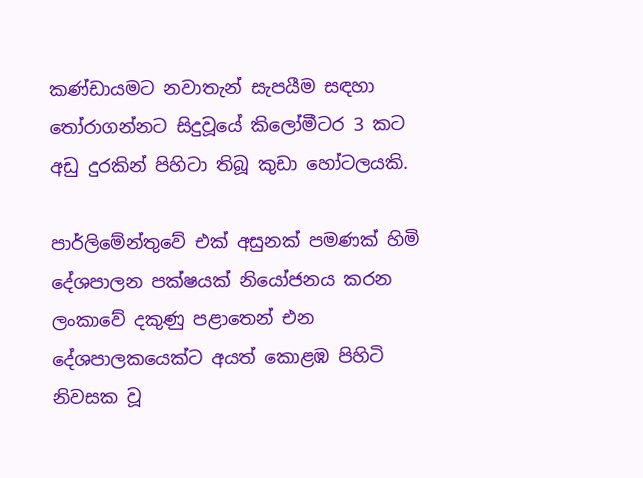කණ්ඩායමට නවාතැන් සැපයීම සඳහා තෝරාගන්නට සිදුවූයේ කිලෝමීටර 3 කට අඩු දුරකින් පිහිටා තිබූ කුඩා හෝටලයකි.

පාර්ලිමේන්තුවේ එක් අසුනක් පමණක් හිමි දේශපාලන පක්ෂයක් නියෝජනය කරන ලංකාවේ දකුණු පළාතෙන් එන දේශපාලකයෙක්ට අයත් කොළඹ පිහිටි නිවසක වූ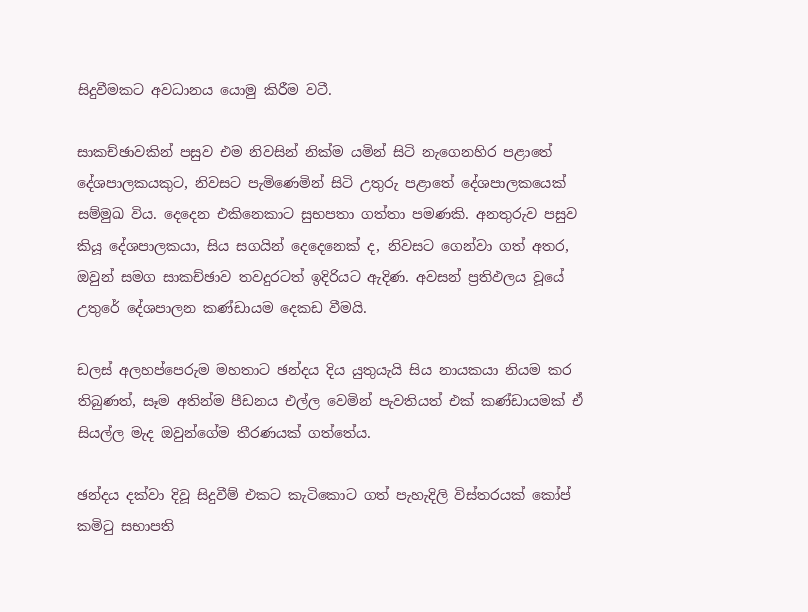සිදුවීමකට අවධානය යොමු කිරීම වටී.

සාකච්ඡාවකින් පසුව එම නිවසින් නික්ම යමින් සිටි නැගෙනහිර පළාතේ දේශපාලකයකුට, නිවසට පැමිණෙමින් සිටි උතුරු පළාතේ දේශපාලකයෙක් සම්මුඛ විය. දෙදෙන එකිනෙකාට සුභපතා ගත්තා පමණකි. අනතුරුව පසුව කියූ දේශපාලකයා, සිය සගයින් දෙදෙනෙක් ද, නිවසට ගෙන්වා ගත් අතර, ඔවුන් සමග සාකච්ඡාව තවදුරටත් ඉදිරියට ඇදිණ. අවසන් ප්‍රතිඵලය වූයේ උතුරේ දේශපාලන කණ්ඩායම දෙකඩ වීමයි.

ඩලස් අලහප්පෙරුම මහතාට ඡන්දය දිය යුතුයැයි සිය නායකයා නියම කර තිබුණත්, සෑම අතින්ම පීඩනය එල්ල වෙමින් පැවතියත් එක් කණ්ඩායමක් ඒ සියල්ල මැද ඔවුන්ගේම තීරණයක් ගත්තේය.

ඡන්දය දක්වා දිවූ සිදුවීම් එකට කැටිකොට ගත් පැහැදිලි විස්තරයක් කෝප් කමිටු සභාපති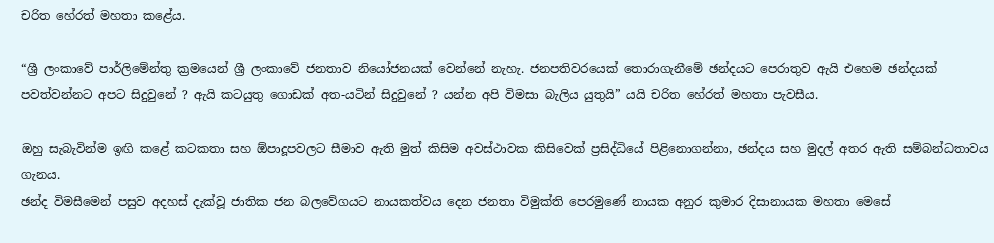චරිත හේරත් මහතා කළේය.

“ශ්‍රී ලංකාවේ පාර්ලිමේන්තු ක්‍රමයෙන් ශ්‍රී ලංකාවේ ජනතාව නියෝජනයක් වෙන්නේ නැහැ. ජනපතිවරයෙක් තොරාගැනීමේ ඡන්දයට පෙරාතුව ඇයි එහෙම ඡන්දයක් පවත්වන්නට අපට සිදුවුනේ ? ඇයි කටයුතු ගොඩක් අත-යටින් සිදුවුනේ ? යන්න අපි විමසා බැලිය යුතුයි” යයි චරිත හේරත් මහතා පැවසීය.

ඔහු සැබැවින්ම ඉඟි කළේ කටකතා සහ ඕපාදූපවලට සීමාව ඇති මුත් කිසිම අවස්ථාවක කිසිවෙක් ප්‍රසිද්ධියේ පිළිනොගන්නා, ඡන්දය සහ මුදල් අතර ඇති සම්බන්ධතාවය ගැනය.
ඡන්ද විමසීමෙන් පසුව අදහස් දැක්වූ ජාතික ජන බලවේගයට නායකත්වය දෙන ජනතා විමුක්ති පෙරමුණේ නායක අනුර කුමාර දිසානායක මහතා මෙසේ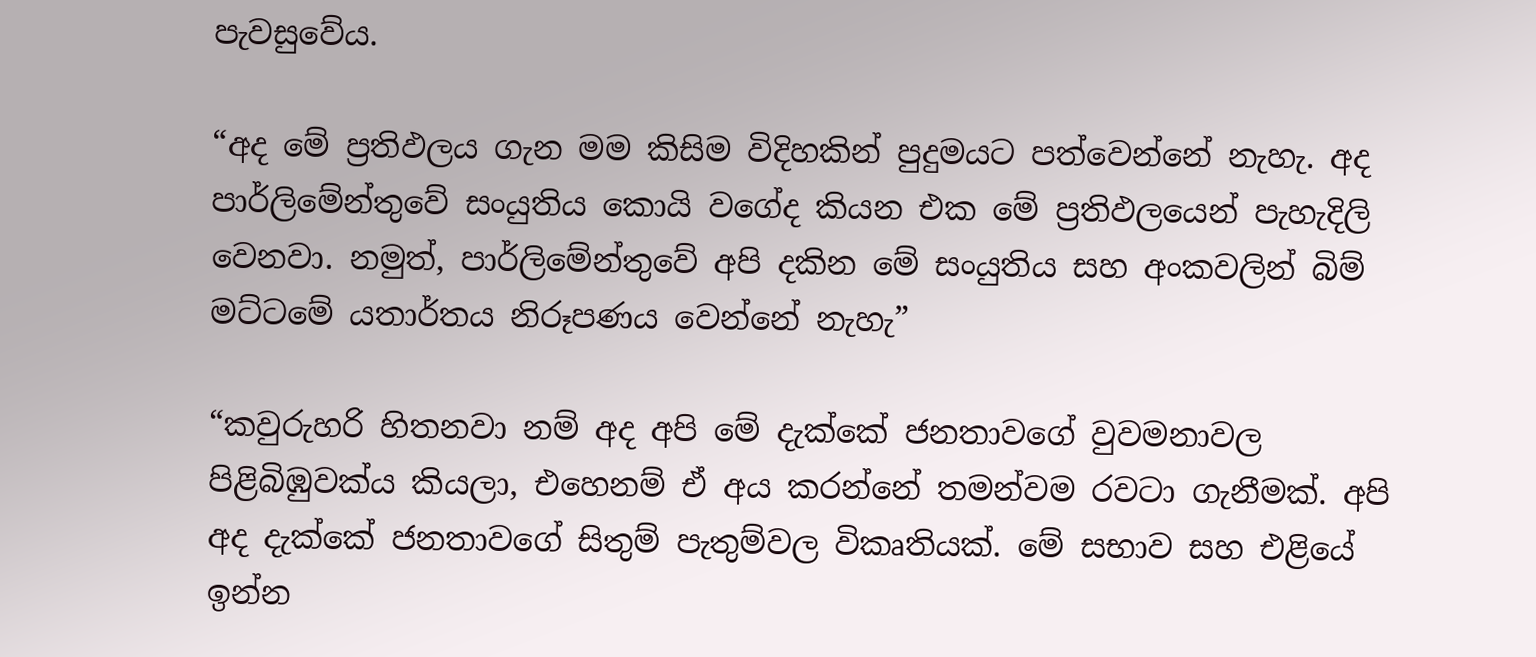පැවසුවේය.

“අද මේ ප්‍රතිඵලය ගැන මම කිසිම විදිහකින් පුදුමයට පත්වෙන්නේ නැහැ. අද පාර්ලිමේන්තුවේ සංයුතිය කොයි වගේද කියන එක මේ ප්‍රතිඵලයෙන් පැහැදිලි වෙනවා. නමුත්, පාර්ලිමේන්තුවේ අපි දකින මේ සංයුතිය සහ අංකවලින් බිම් මට්ටමේ යතාර්තය නිරූපණය වෙන්නේ නැහැ”

“කවුරුහරි හිතනවා නම් අද අපි මේ දැක්කේ ජනතාවගේ වුවමනාවල පිළිබිඹුවක්ය කියලා, එහෙනම් ඒ අය කරන්නේ තමන්වම රවටා ගැනීමක්. අපි අද දැක්කේ ජනතාවගේ සිතුම් පැතුම්වල විකෘතියක්. මේ සභාව සහ එළියේ ඉන්න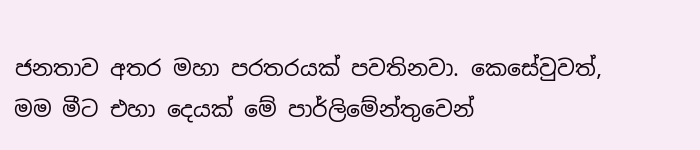ජනතාව අතර මහා පරතරයක් පවතිනවා. කෙසේවුවත්, මම මීට එහා දෙයක් මේ පාර්ලිමේන්තුවෙන්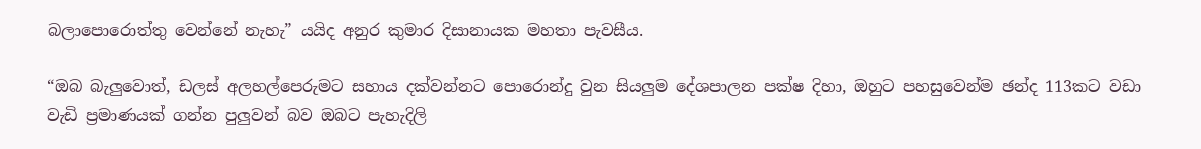බලාපොරොත්තු වෙන්නේ නැහැ” යයිද අනුර කුමාර දිසානායක මහතා පැවසීය.

“ඔබ බැලුවොත්, ඩලස් අලහල්පෙරුමට සහාය දක්වන්නට පොරොන්දු වුන සියලුම දේශපාලන පක්ෂ දිහා, ඔහුට පහසුවෙන්ම ඡන්ද 113කට වඩා වැඩි ප්‍රමාණයක් ගන්න පුලුවන් බව ඔබට පැහැදිලි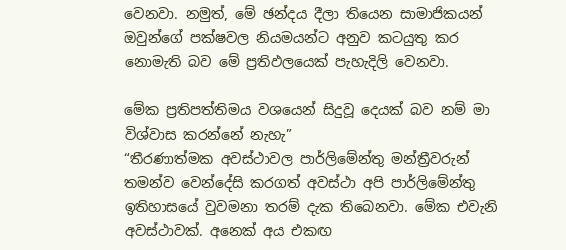වෙනවා. නමුත්, මේ ඡන්දය දීලා තියෙන සාමාජිකයන් ඔවුන්ගේ පක්ෂවල නියමයන්ට අනුව කටයුතු කර නොමැති බව මේ ප්‍රතිඵලයෙක් පැහැදිලි වෙනවා.

මේක ප්‍රතිපත්තිමය වශයෙන් සිදුවූ දෙයක් බව නම් මා විශ්වාස කරන්නේ නැහැ”
“තීරණාත්මක අවස්ථාවල පාර්ලිමේන්තු මන්ත්‍රීවරුන් තමන්ව වෙන්දේසි කරගත් අවස්ථා අපි පාර්ලිමේන්තු ඉතිහාසයේ වුවමනා තරම් දැක තිබෙනවා. මේක එවැනි අවස්ථාවක්. අනෙක් අය එකඟ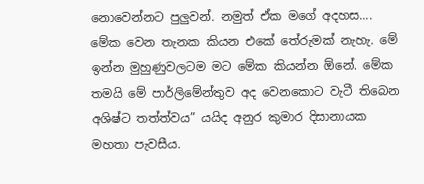නොවෙන්නට පුලුවන්. නමුත් ඒක මගේ අදහස.... මේක වෙන තැනක කියන එකේ තේරුමක් නැහැ. මේ ඉන්න මුහුණුවලටම මට මේක කියන්න ඕනේ. මේක තමයි මේ පාර්ලිමේන්තුව අද වෙනකොට වැටී තිබෙන අශිෂ්ට තත්ත්වය” යයිද අනුර කුමාර දිසානායක මහතා පැවසීය.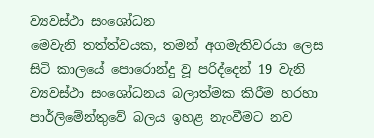ව්‍යවස්ථා සංශෝධන
මෙවැනි තත්ත්වයක, තමන් අගමැතිවරයා ලෙස සිටි කාලයේ පොරොන්දු වූ පරිද්දෙන් 19 වැනි ව්‍යවස්ථා සංශෝධනය බලාත්මක කිරීම හරහා පාර්ලිමේන්තුවේ බලය ඉහළ නැංවීමට නව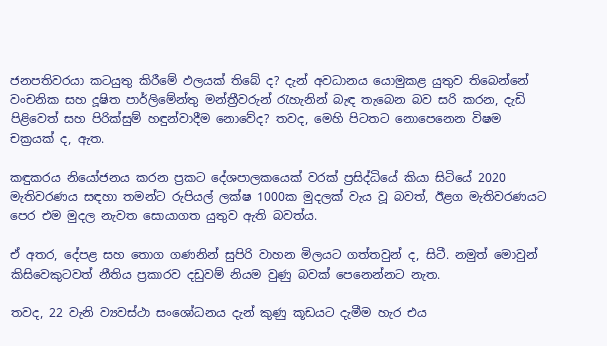ජනපතිවරයා කටයුතු කිරීමේ ඵලයක් තිබේ ද? දැන් අවධානය යොමුකළ යුතුව තිබෙන්නේ වංචනික සහ දූෂිත පාර්ලිමේන්තු මන්ත්‍රීවරුන් රැහැනින් බැඳ තැබෙන බව සරි කරන, දැඩි පිළිවෙත් සහ පිරික්සුම් හඳුන්වාදීම නොවේද? තවද, මෙහි පිටතට නොපෙනෙන විෂම චක්‍රයක් ද, ඇත.

කඳුකරය නියෝජනය කරන ප්‍රකට දේශපාලකයෙක් වරක් ප්‍රසිද්ධියේ කියා සිටියේ 2020 මැතිවරණය සඳහා තමන්ට රුපියල් ලක්ෂ 1000ක මුදලක් වැය වූ බවත්, ඊළග මැතිවරණයට පෙර එම මුදල නැවත සොයාගත යුතුව ඇති බවත්ය.

ඒ අතර, දේපළ සහ තොග ගණනින් සුපිරි වාහන මිලයට ගත්තවුන් ද, සිටී. නමුත් මොවුන් කිසිවෙකුටවත් නීතිය ප්‍රකාරව දඩුවම් නියම වුණු බවක් පෙනෙන්නට නැත.

තවද, 22 වැනි ව්‍යවස්ථා සංශෝධනය දැන් කුණු කූඩයට දැමීම හැර එය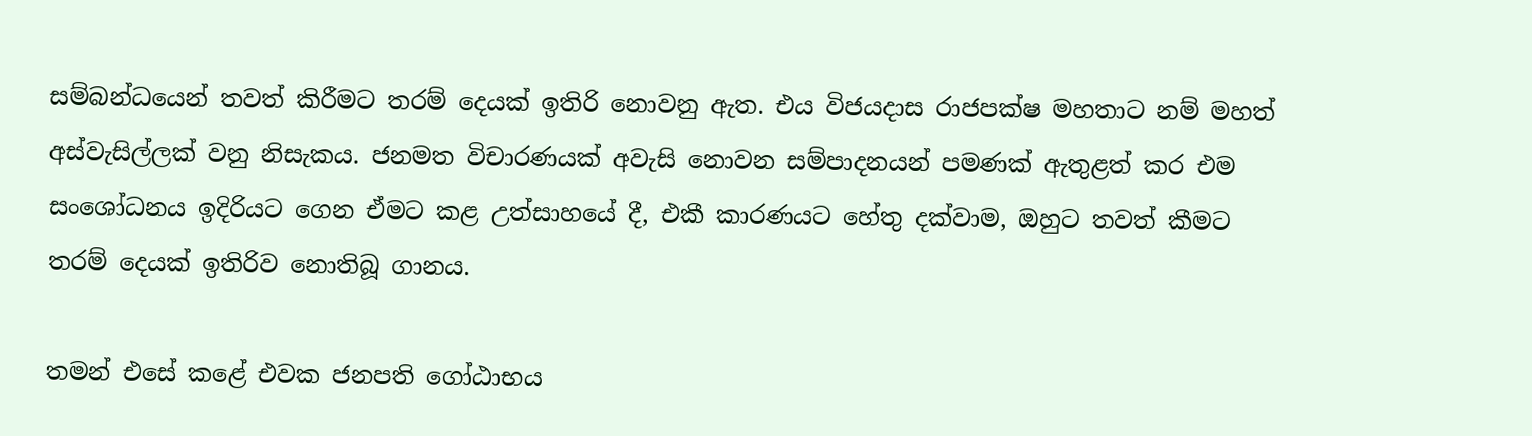සම්බන්ධයෙන් තවත් කිරීමට තරම් දෙයක් ඉතිරි නොවනු ඇත. එය විජයදාස රාජපක්ෂ මහතාට නම් මහත් අස්වැසිල්ලක් වනු නිසැකය. ජනමත විචාරණයක් අවැසි නොවන සම්පාදනයන් පමණක් ඇතුළත් කර එම සංශෝධනය ඉදිරියට ගෙන ඒමට කළ උත්සාහයේ දී, එකී කාරණයට හේතු දක්වාම, ඔහුට තවත් කීමට තරම් දෙයක් ඉතිරිව නොතිබූ ගානය.

තමන් එසේ කළේ එවක ජනපති ගෝඨාභය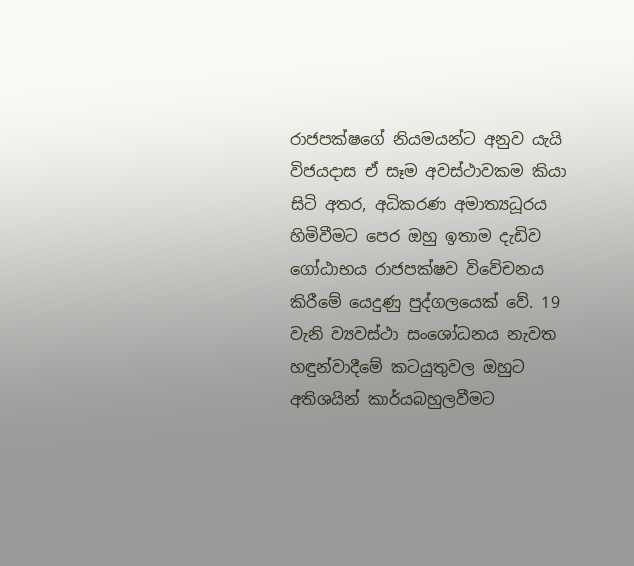රාජපක්ෂගේ නියමයන්ට අනුව යැයි විජයදාස ඒ සෑම අවස්ථාවකම කියා සිටි අතර, අධිකරණ අමාත්‍යධූරය හිමිවීමට පෙර ඔහු ඉතාම දැඩිව ගෝඨාභය රාජපක්ෂව විවේචනය කිරීමේ යෙදුණු පුද්ගලයෙක් වේ. 19 වැනි ව්‍යවස්ථා සංශෝධනය නැවත හඳුන්වාදීමේ කටයුතුවල ඔහුට අතිශයින් කාර්යබහුලවීමට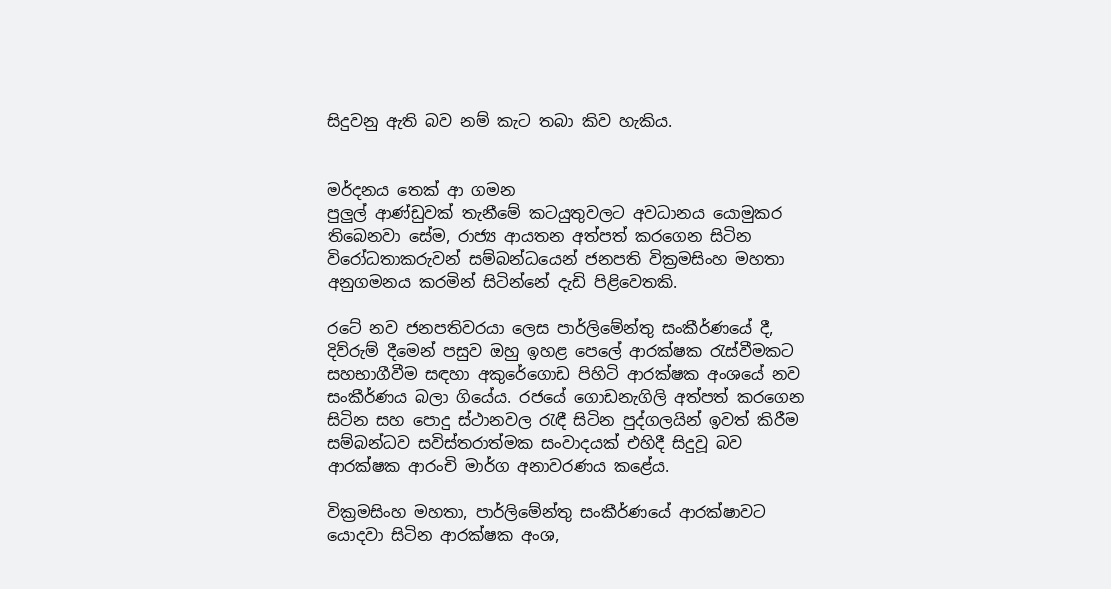සිදුවනු ඇති බව නම් කැට තබා කිව හැකිය.


මර්දනය තෙක් ආ ගමන
පුලුල් ආණ්ඩුවක් තැනීමේ කටයුතුවලට අවධානය යොමුකර තිබෙනවා සේම, රාජ්‍ය ආයතන අත්පත් කරගෙන සිටින විරෝධතාකරුවන් සම්බන්ධයෙන් ජනපති වික්‍රමසිංහ මහතා අනුගමනය කරමින් සිටින්නේ දැඩි පිළිවෙතකි.

රටේ නව ජනපතිවරයා ලෙස පාර්ලිමේන්තු සංකීර්ණයේ දී, දිව්රුම් දීමෙන් පසුව ඔහු ඉහළ පෙලේ ආරක්ෂක රැස්වීමකට සහභාගීවීම සඳහා අකුරේගොඩ පිහිටි ආරක්ෂක අංශයේ නව සංකීර්ණය බලා ගියේය. රජයේ ගොඩනැගිලි අත්පත් කරගෙන සිටින සහ පොදු ස්ථානවල රැඳී සිටින පුද්ගලයින් ඉවත් කිරීම සම්බන්ධව සවිස්තරාත්මක සංවාදයක් එහිදී සිදුවූ බව ආරක්ෂක ආරංචි මාර්ග අනාවරණය කළේය.

වික්‍රමසිංහ මහතා, පාර්ලිමේන්තු සංකීර්ණයේ ආරක්ෂාවට යොදවා සිටින ආරක්ෂක අංශ,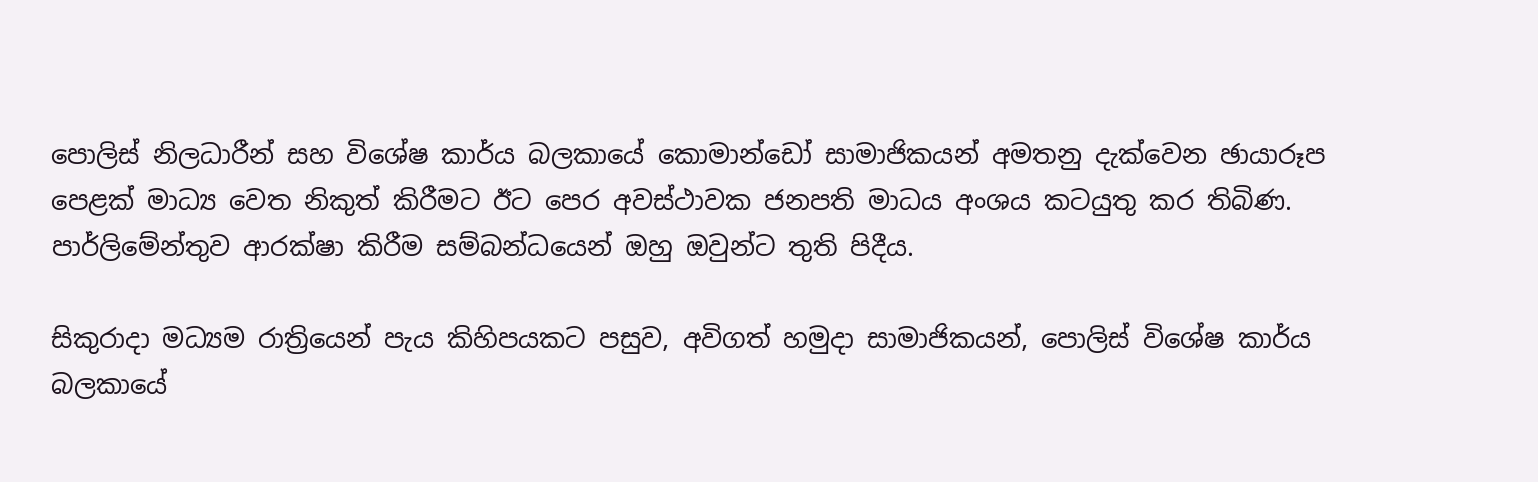පොලිස් නිලධාරීන් සහ විශේෂ කාර්ය බලකායේ කොමාන්ඩෝ සාමාජිකයන් අමතනු දැක්වෙන ඡායාරූප පෙළක් මාධ්‍ය වෙත නිකුත් කිරීමට ඊට පෙර අවස්ථාවක ජනපති මාධය අංශය කටයුතු කර තිබිණ. පාර්ලිමේන්තුව ආරක්ෂා කිරීම සම්බන්ධයෙන් ඔහු ඔවුන්ට තුති පිදීය.

සිකුරාදා මධ්‍යම රාත්‍රියෙන් පැය කිහිපයකට පසුව, අවිගත් හමුදා සාමාජිකයන්, පොලිස් විශේෂ කාර්ය බලකායේ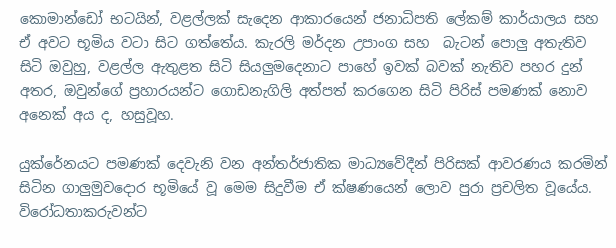කොමාන්ඩෝ භටයින්, වළල්ලක් සැදෙන ආකාරයෙන් ජනාධිපති ලේකම් කාර්යාලය සහ ඒ අවට භූමිය වටා සිට ගත්තේය. කැරලි මර්දන උපාංග සහ  බැටන් පොලු අතැතිව සිටි ඔවුහු, වළල්ල ඇතුළත සිටි සියලුමදෙනාට පාහේ ඉවක් බවක් නැතිව පහර දුන් අතර, ඔවුන්ගේ ප්‍රහාරයන්ට ගොඩනැගිලි අත්පත් කරගෙන සිටි පිරිස් පමණක් නොව අනෙක් අය ද, හසුවූහ.

යුක්රේනයට පමණක් දෙවැනි වන අන්තර්ජාතික මාධ්‍යවේදීන් පිරිසක් ආවරණය කරමින් සිටින ගාලුමුවදොර භූමියේ වූ මෙම සිදුවීම ඒ ක්ෂණයෙන් ලොව පුරා ප්‍රචලිත වූයේය. විරෝධතාකරුවන්ට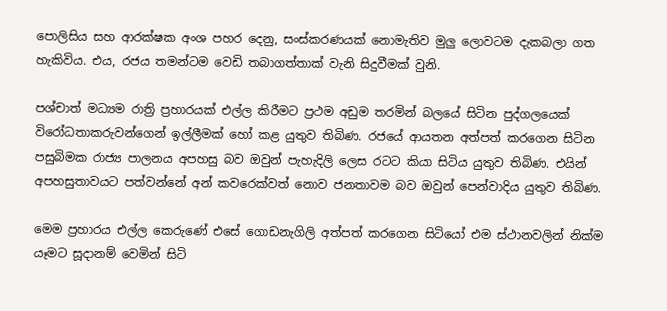පොලිසිය සහ ආරක්ෂක අංශ පහර දෙනු, සංස්කරණයක් නොමැතිව මුලු ලොවටම දැකබලා ගත හැකිවිය. එය, රජය තමන්ටම වෙඩි තබාගත්තාක් වැනි සිදුවීමක් වුනි.

පශ්චාත් මධ්‍යම රාත්‍රි ප්‍රහාරයක් එල්ල කිරීමට ප්‍රථම අඩුම තරමින් බලයේ සිටින පුද්ගලයෙක් විරෝධතාකරුවන්ගෙන් ඉල්ලීමක් හෝ කළ යුතුව තිබිණ. රජයේ ආයතන අත්පත් කරගෙන සිටින පසුබිමක රාජ්‍ය පාලනය අපහසු බව ඔවුන් පැහැදිලි ලෙස රටට කියා සිටිය යුතුව තිබිණ. එයින් අපහසුතාවයට පත්වන්නේ අන් කවරෙක්වත් නොව ජනතාවම බව ඔවුන් පෙන්වාදිය යුතුව තිබිණ.

මෙම ප්‍රහාරය එල්ල කෙරුණේ එසේ ගොඩනැගිලි අත්පත් කරගෙන සිටියෝ එම ස්ථානවලින් නික්ම යෑමට සූදානම් වෙමින් සිටි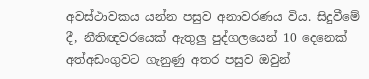අවස්ථාවකය යන්න පසුව අනාවරණය විය. සිදුවීමේ දී, නීතිඥවරයෙක් ඇතුලු පුද්ගලයෙන් 10 දෙනෙක් අත්අඩංගුවට ගැනුණු අතර පසුව ඔවුන්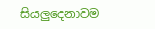සියලුදෙනාවම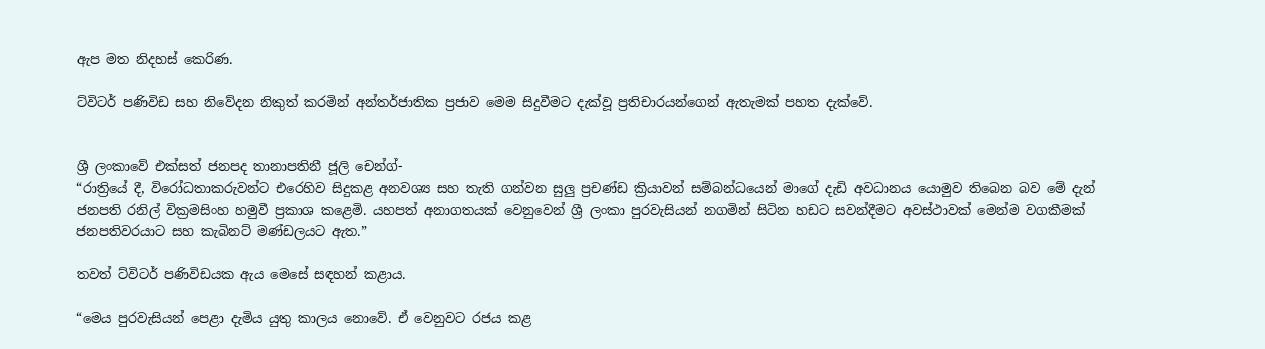ඇප මත නිදහස් කෙරිණ.

ට්විටර් පණිවිඩ සහ නිවේදන නිකුත් කරමින් අන්තර්ජාතික ප්‍රජාව මෙම සිදුවීමට දැක්වූ ප්‍රතිචාරයන්ගෙන් ඇතැමක් පහත දැක්වේ.


ශ්‍රී ලංකාවේ එක්සත් ජනපද තානාපතිනී ජූලි චෙන්ග්-
“රාත්‍රියේ දී, විරෝධතාකරුවන්ට එරෙහිව සිදුකළ අනවශ්‍ය සහ තැති ගන්වන සුලු ප්‍රචණ්ඩ ක්‍රියාවන් සම්බන්ධයෙන් මාගේ දැඩි අවධානය යොමුව තිබෙන බව මේ දැන් ජනපති රනිල් වික්‍රමසිංහ හමුවී ප්‍රකාශ කළෙමි. යහපත් අනාගතයක් වෙනුවෙන් ශ්‍රී ලංකා පුරවැසියන් නගමින් සිටින හඩට සවන්දීමට අවස්ථාවක් මෙන්ම වගකීමක් ජනපතිවරයාට සහ කැබිනට් මණ්ඩලයට ඇත.”

තවත් ට්විටර් පණිවිඩයක ඇය මෙසේ සඳහන් කළාය.

“මෙය පුරවැසියන් පෙළා දැමිය යුතු කාලය නොවේ. ඒ වෙනුවට රජය කළ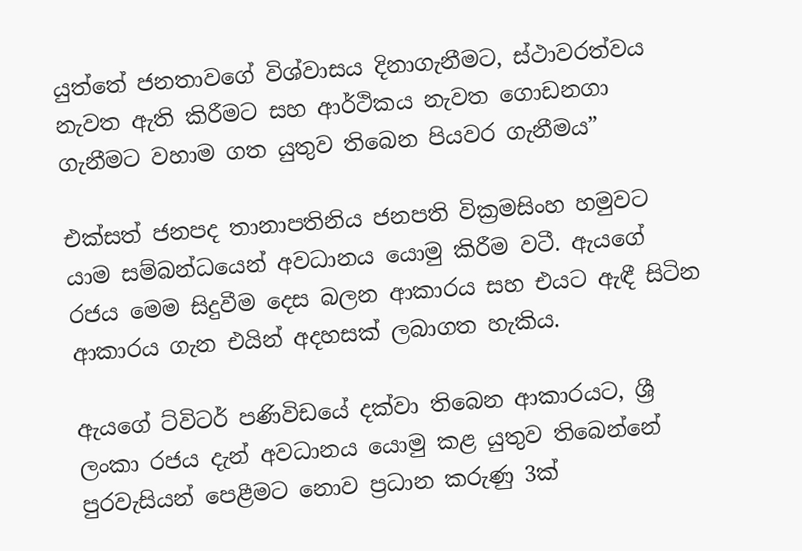යුත්තේ ජනතාවගේ විශ්වාසය දිනාගැනීමට, ස්ථාවරත්වය නැවත ඇති කිරීමට සහ ආර්ථිකය නැවත ගොඩනගා ගැනීමට වහාම ගත යුතුව තිබෙන පියවර ගැනීමය”

එක්සත් ජනපද තානාපතිනිය ජනපති වික්‍රමසිංහ හමුවට යාම සම්බන්ධයෙන් අවධානය යොමු කිරීම වටී. ඇයගේ රජය මෙම සිදුවීම දෙස බලන ආකාරය සහ එයට ඇඳී සිටින ආකාරය ගැන එයින් අදහසක් ලබාගත හැකිය.

ඇයගේ ට්විටර් පණිවිඩයේ දක්වා තිබෙන ආකාරයට, ශ්‍රී ලංකා රජය දැන් අවධානය යොමු කළ යුතුව තිබෙන්නේ පුරවැසියන් පෙළීමට නොව ප්‍රධාන කරුණු 3ක්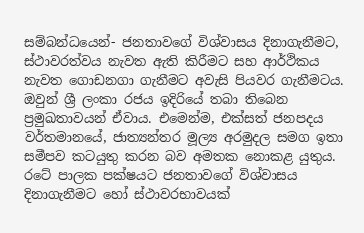සම්බන්ධයෙන්- ජනතාවගේ විශ්වාසය දිනාගැනීමට, ස්ථාවරත්වය නැවත ඇති කිරීමට සහ ආර්ථිකය නැවත ගොඩනගා ගැනීමට අවැසි පියවර ගැනීමටය. ඔවුන් ශ්‍රී ලංකා රජය ඉදිරියේ තබා තිබෙන ප්‍රමුඛතාවයන් ඒවාය. එමෙන්ම, එක්සත් ජනපදය වර්තමානයේ, ජාත්‍යන්තර මූල්‍ය අරමුදල සමග ඉතා සමීපව කටයුතු කරන බව අමතක නොකළ යුතුය. රටේ පාලක පක්ෂයට ජනතාවගේ විශ්වාසය දිනාගැනීමට හෝ ස්ථාවරභාවයක්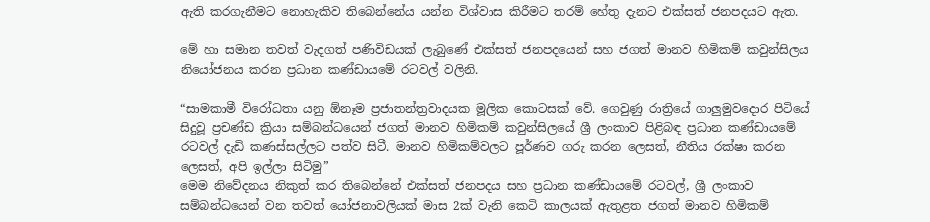ඇති කරගැනීමට නොහැකිව තිබෙන්නේය යන්න විශ්වාස කිරීමට තරම් හේතු දැනට එක්සත් ජනපදයට ඇත.

මේ හා සමාන තවත් වැදගත් පණිවිඩයක් ලැබුණේ එක්සත් ජනපදයෙන් සහ ජගත් මානව හිමිකම් කවුන්සිලය නියෝජනය කරන ප්‍රධාන කණ්ඩායමේ රටවල් වලිනි.

“සාමකාමී විරෝධතා යනු ඕනෑම ප්‍රජාතන්ත්‍රවාදයක මූලික කොටසක් වේ. ගෙවුණු රාත්‍රියේ ගාලුමුවදොර පිටියේ සිදුවූ ප්‍රචණ්ඩ ක්‍රියා සම්බන්ධයෙන් ජගත් මානව හිමිකම් කවුන්සිලයේ ශ්‍රී ලංකාව පිළිබඳ ප්‍රධාන කණ්ඩායමේ රටවල් දැඩි කණස්සල්ලට පත්ව සිටී. මානව හිමිකම්වලට පූර්ණව ගරු කරන ලෙසත්, නීතිය රක්ෂා කරන ලෙසත්, අපි ඉල්ලා සිටිමු”
මෙම නිවේදනය නිකුත් කර තිබෙන්නේ එක්සත් ජනපදය සහ ප්‍රධාන කණ්ඩායමේ රටවල්, ශ්‍රී ලංකාව සම්බන්ධයෙන් වන තවත් යෝජනාවලියක් මාස 2ක් වැනි කෙටි කාලයක් ඇතුළත ජගත් මානව හිමිකම්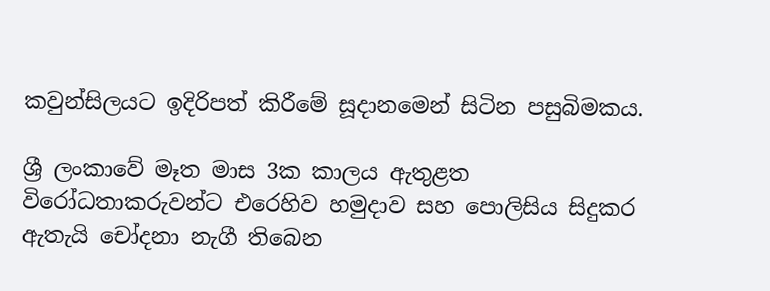කවුන්සිලයට ඉදිරිපත් කිරීමේ සූදානමෙන් සිටින පසුබිමකය.

ශ්‍රී ලංකාවේ මෑත මාස 3ක කාලය ඇතුළත විරෝධතාකරුවන්ට එරෙහිව හමුදාව සහ පොලිසිය සිදුකර ඇතැයි චෝදනා නැගී තිබෙන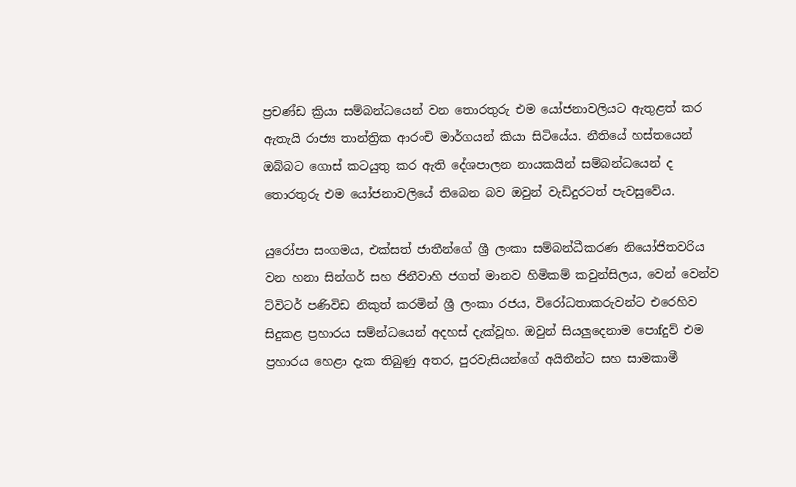ප්‍රචණ්ඩ ක්‍රියා සම්බන්ධයෙන් වන තොරතුරු එම යෝජනාවලියට ඇතුළත් කර ඇතැයි රාජ්‍ය තාන්ත්‍රික ආරංචි මාර්ගයන් කියා සිටියේය. නීතියේ හස්තයෙන් ඔබ්බට ගොස් කටයුතු කර ඇති දේශපාලන නායකයින් සම්බන්ධයෙන් ද තොරතුරු එම යෝජනාවලියේ තිබෙන බව ඔවුන් වැඩිදුරටත් පැවසුවේය.

යුරෝපා සංගමය, එක්සත් ජාතීන්ගේ ශ්‍රී ලංකා සම්බන්ධීකරණ නියෝජිතවරිය වන හනා සින්ගර් සහ ජිනීවාහි ජගත් මානව හිමිකම් කවුන්සිලය, වෙන් වෙන්ව ට්විටර් පණිවිඩ නිකුත් කරමින් ශ්‍රී ලංකා රජය, විරෝධතාකරුවන්ට එරෙහිව සිදුකළ ප්‍රහාරය සම්න්ධයෙන් අදහස් දැක්වූහ. ඔවුන් සියලුදෙනාම පොfදුව් එම ප්‍රහාරය හෙළා දැක තිබුණු අතර, පුරවැසියන්ගේ අයිතීන්ට සහ සාමකාමී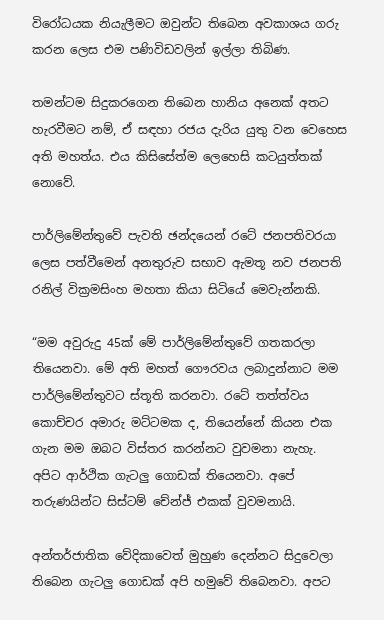විරෝධයක නියැලීමට ඔවුන්ට තිබෙන අවකාශය ගරු කරන ලෙස එම පණිවිඩවලින් ඉල්ලා තිබිණ.

තමන්ටම සිදුකරගෙන තිබෙන හානිය අනෙක් අතට හැරවීමට නම්, ඒ සඳහා රජය දැරිය යුතු වන වෙහෙස අති මහත්ය. එය කිසිසේත්ම ලෙහෙසි කටයුත්තක් නොවේ.

පාර්ලිමේන්තුවේ පැවති ඡන්දයෙන් රටේ ජනපතිවරයා ලෙස පත්වීමෙන් අනතුරුව සභාව ඇමතූ නව ජනපති රනිල් වික්‍රමසිංහ මහතා කියා සිටියේ මෙවැන්නකි.

“මම අවුරුදු 45ක් මේ පාර්ලිමේන්තුවේ ගතකරලා තියෙනවා. මේ අති මහත් ගෞරවය ලබාදුන්නාට මම පාර්ලිමේන්තුවට ස්තූති කරනවා. රටේ තත්ත්වය කොච්චර අමාරු මට්ටමක ද, තියෙන්නේ කියන එක ගැන මම ඔබට විස්තර කරන්නට වුවමනා නැහැ. අපිට ආර්ථික ගැටලු ගොඩක් තියෙනවා. අපේ තරුණයින්ට සිස්ටම් චේන්ජ් එකක් වුවමනායි.

අන්තර්ජාතික වේදිකාවෙත් මුහුණ දෙන්නට සිදුවෙලා තිබෙන ගැටලු ගොඩක් අපි හමුවේ තිබෙනවා. අපට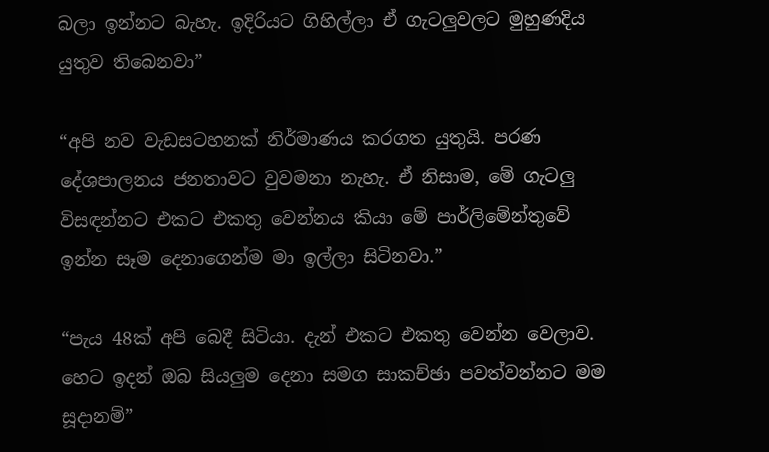බලා ඉන්නට බැහැ. ඉදිරියට ගිහිල්ලා ඒ ගැටලුවලට මුහුණදිය යුතුව තිබෙනවා”

“අපි නව වැඩසටහනක් නිර්මාණය කරගත යුතුයි. පරණ දේශපාලනය ජනතාවට වුවමනා නැහැ. ඒ නිසාම, මේ ගැටලු විසඳන්නට එකට එකතු වෙන්නය කියා මේ පාර්ලිමේන්තුවේ ඉන්න සෑම දෙනාගෙන්ම මා ඉල්ලා සිටිනවා.”

“පැය 48ක් අපි බෙදී සිටියා. දැන් එකට එකතු වෙන්න වෙලාව. හෙට ඉදන් ඔබ සියලුම දෙනා සමග සාකච්ඡා පවත්වන්නට මම සූදානම්”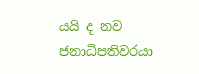යයි ද නව ජනාධිපතිවරයා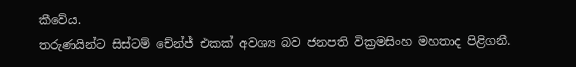කීවේය.
තරුණයින්ට සිස්ටම් චේන්ජ් එකක් අවශ්‍ය බව ජනපති වික්‍රමසිංහ මහතාද පිළිගනී.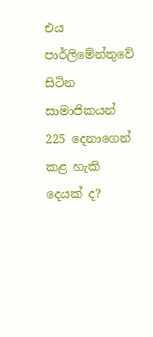එය පාර්ලිමේන්තුවේ සිටින සාමාජිකයන් 225 දෙනාගෙන් කළ හැකි දෙයක් ද?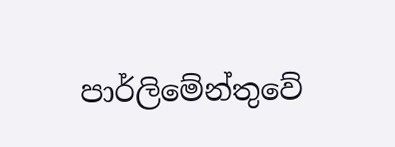පාර්ලිමේන්තුවේ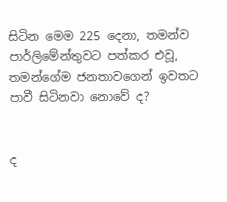සිටින මෙම 225 දෙනා, තමන්ව පාර්ලිමේන්තුවට පත්කර එවූ, තමන්ගේම ජනතාවගෙන් ඉවතට පාවී සිටිනවා නොවේ ද?


ද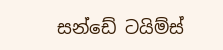සන්ඩේ ටයිම්ස්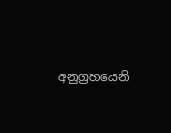අනුග්‍රහයෙනි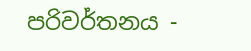පරිවර්තනය -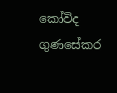කෝවිද ගුණසේකර